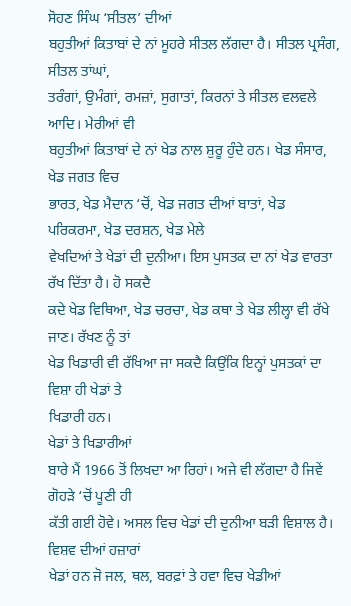ਸੋਹਣ ਸਿੰਘ ‘ਸੀਤਲ’ ਦੀਆਂ
ਬਹੁਤੀਆਂ ਕਿਤਾਬਾਂ ਦੇ ਨਾਂ ਮੂਹਰੇ ਸੀਤਲ ਲੱਗਦਾ ਹੈ। ਸੀਤਲ ਪ੍ਰਸੰਗ, ਸੀਤਲ ਤਾਂਘਾਂ,
ਤਰੰਗਾਂ, ਉਮੰਗਾਂ, ਰਮਜ਼ਾਂ, ਸੁਗਾਤਾਂ, ਕਿਰਨਾਂ ਤੇ ਸੀਤਲ ਵਲਵਲੇ ਆਦਿ। ਮੇਰੀਆਂ ਵੀ
ਬਹੁਤੀਆਂ ਕਿਤਾਬਾਂ ਦੇ ਨਾਂ ਖੇਡ ਨਾਲ ਸ਼ੁਰੂ ਹੁੰਦੇ ਹਨ। ਖੇਡ ਸੰਸਾਰ, ਖੇਡ ਜਗਤ ਵਿਚ
ਭਾਰਤ, ਖੇਡ ਮੈਦਾਨ ‘ਚੋਂ, ਖੇਡ ਜਗਤ ਦੀਆਂ ਬਾਤਾਂ, ਖੇਡ ਪਰਿਕਰਮਾ, ਖੇਡ ਦਰਸ਼ਨ, ਖੇਡ ਮੇਲੇ
ਵੇਖਦਿਆਂ ਤੇ ਖੇਡਾਂ ਦੀ ਦੁਨੀਆ। ਇਸ ਪੁਸਤਕ ਦਾ ਨਾਂ ਖੇਡ ਵਾਰਤਾ ਰੱਖ ਦਿੱਤਾ ਹੈ। ਹੋ ਸਕਦੈ
ਕਦੇ ਖੇਡ ਵਿਥਿਆ, ਖੇਡ ਚਰਚਾ, ਖੇਡ ਕਥਾ ਤੇ ਖੇਡ ਲੀਲ੍ਹਾ ਵੀ ਰੱਖੇ ਜਾਣ। ਰੱਖਣ ਨੂੰ ਤਾਂ
ਖੇਡ ਖਿਡਾਰੀ ਵੀ ਰੱਖਿਆ ਜਾ ਸਕਦੈ ਕਿਉਂਕਿ ਇਨ੍ਹਾਂ ਪੁਸਤਕਾਂ ਦਾ ਵਿਸ਼ਾ ਹੀ ਖੇਡਾਂ ਤੇ
ਖਿਡਾਰੀ ਹਨ।
ਖੇਡਾਂ ਤੇ ਖਿਡਾਰੀਆਂ
ਬਾਰੇ ਮੈਂ 1966 ਤੋਂ ਲਿਖਦਾ ਆ ਰਿਹਾਂ। ਅਜੇ ਵੀ ਲੱਗਦਾ ਹੈ ਜਿਵੇਂ ਗੋਹੜੇ ‘ਚੋਂ ਪੂਣੀ ਹੀ
ਕੱਤੀ ਗਈ ਹੋਵੇ। ਅਸਲ ਵਿਚ ਖੇਡਾਂ ਦੀ ਦੁਨੀਆ ਬੜੀ ਵਿਸ਼ਾਲ ਹੈ। ਵਿਸ਼ਵ ਦੀਆਂ ਹਜ਼ਾਰਾਂ
ਖੇਡਾਂ ਹਨ ਜੋ ਜਲ, ਥਲ, ਬਰਫ਼ਾਂ ਤੇ ਹਵਾ ਵਿਚ ਖੇਡੀਆਂ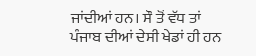ਜਾਂਦੀਆਂ ਹਨ। ਸੌ ਤੋਂ ਵੱਧ ਤਾਂ
ਪੰਜਾਬ ਦੀਆਂ ਦੇਸੀ ਖੇਡਾਂ ਹੀ ਹਨ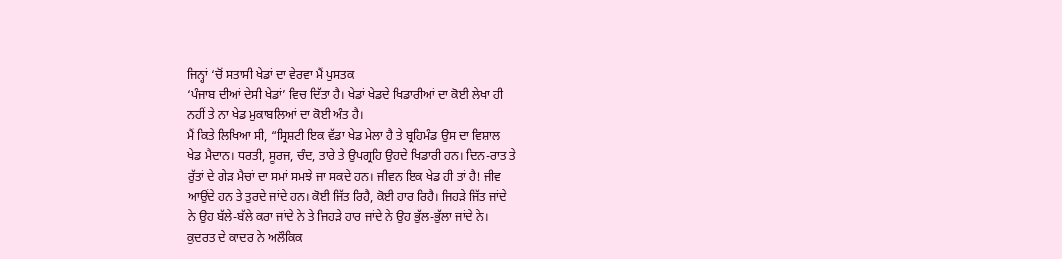ਜਿਨ੍ਹਾਂ ‘ਚੋਂ ਸਤਾਸੀ ਖੇਡਾਂ ਦਾ ਵੇਰਵਾ ਮੈਂ ਪੁਸਤਕ
‘ਪੰਜਾਬ ਦੀਆਂ ਦੇਸੀ ਖੇਡਾਂ’ ਵਿਚ ਦਿੱਤਾ ਹੈ। ਖੇਡਾਂ ਖੇਡਦੇ ਖਿਡਾਰੀਆਂ ਦਾ ਕੋਈ ਲੇਖਾ ਹੀ
ਨਹੀਂ ਤੇ ਨਾ ਖੇਡ ਮੁਕਾਬਲਿਆਂ ਦਾ ਕੋਈ ਅੰਤ ਹੈ।
ਮੈਂ ਕਿਤੇ ਲਿਖਿਆ ਸੀ, “ਸ੍ਰਿਸ਼ਟੀ ਇਕ ਵੱਡਾ ਖੇਡ ਮੇਲਾ ਹੈ ਤੇ ਬ੍ਰਹਿਮੰਡ ਉਸ ਦਾ ਵਿਸ਼ਾਲ
ਖੇਡ ਮੈਦਾਨ। ਧਰਤੀ, ਸੂਰਜ, ਚੰਦ, ਤਾਰੇ ਤੇ ਉਪਗ੍ਰਹਿ ਉਹਦੇ ਖਿਡਾਰੀ ਹਨ। ਦਿਨ-ਰਾਤ ਤੇ
ਰੁੱਤਾਂ ਦੇ ਗੇੜ ਮੈਚਾਂ ਦਾ ਸਮਾਂ ਸਮਝੇ ਜਾ ਸਕਦੇ ਹਨ। ਜੀਵਨ ਇਕ ਖੇਡ ਹੀ ਤਾਂ ਹੈ! ਜੀਵ
ਆਉਂਦੇ ਹਨ ਤੇ ਤੁਰਦੇ ਜਾਂਦੇ ਹਨ। ਕੋਈ ਜਿੱਤ ਰਿਹੈ, ਕੋਈ ਹਾਰ ਰਿਹੈ। ਜਿਹੜੇ ਜਿੱਤ ਜਾਂਦੇ
ਨੇ ਉਹ ਬੱਲੇ-ਬੱਲੇ ਕਰਾ ਜਾਂਦੇ ਨੇ ਤੇ ਜਿਹੜੇ ਹਾਰ ਜਾਂਦੇ ਨੇ ਉਹ ਭੁੱਲ-ਭੁੱਲਾ ਜਾਂਦੇ ਨੇ।
ਕੁਦਰਤ ਦੇ ਕਾਦਰ ਨੇ ਅਲੌਕਿਕ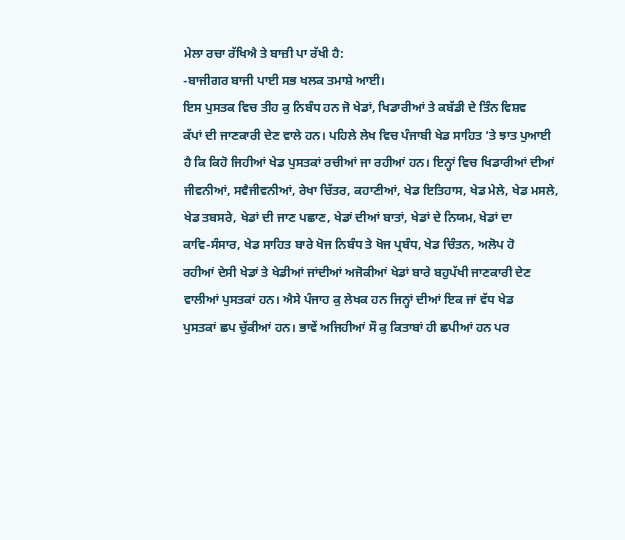ਮੇਲਾ ਰਚਾ ਰੱਖਿਐ ਤੇ ਬਾਜ਼ੀ ਪਾ ਰੱਖੀ ਹੈ:
-ਬਾਜੀਗਰ ਬਾਜੀ ਪਾਈ ਸਭ ਖਲਕ ਤਮਾਸ਼ੇ ਆਈ।
ਇਸ ਪੁਸਤਕ ਵਿਚ ਤੀਹ ਕੁ ਨਿਬੰਧ ਹਨ ਜੋ ਖੇਡਾਂ, ਖਿਡਾਰੀਆਂ ਤੇ ਕਬੱਡੀ ਦੇ ਤਿੰਨ ਵਿਸ਼ਵ
ਕੱਪਾਂ ਦੀ ਜਾਣਕਾਰੀ ਦੇਣ ਵਾਲੇ ਹਨ। ਪਹਿਲੇ ਲੇਖ ਵਿਚ ਪੰਜਾਬੀ ਖੇਡ ਸਾਹਿਤ ‘ਤੇ ਝਾਤ ਪੁਆਈ
ਹੈ ਕਿ ਕਿਹੋ ਜਿਹੀਆਂ ਖੇਡ ਪੁਸਤਕਾਂ ਰਚੀਆਂ ਜਾ ਰਹੀਆਂ ਹਨ। ਇਨ੍ਹਾਂ ਵਿਚ ਖਿਡਾਰੀਆਂ ਦੀਆਂ
ਜੀਵਨੀਆਂ, ਸਵੈਜੀਵਨੀਆਂ, ਰੇਖਾ ਚਿੱਤਰ, ਕਹਾਣੀਆਂ, ਖੇਡ ਇਤਿਹਾਸ, ਖੇਡ ਮੇਲੇ, ਖੇਡ ਮਸਲੇ,
ਖੇਡ ਤਬਸਰੇ, ਖੇਡਾਂ ਦੀ ਜਾਣ ਪਛਾਣ, ਖੇਡਾਂ ਦੀਆਂ ਬਾਤਾਂ, ਖੇਡਾਂ ਦੇ ਨਿਯਮ, ਖੇਡਾਂ ਦਾ
ਕਾਵਿ-ਸੰਸਾਰ, ਖੇਡ ਸਾਹਿਤ ਬਾਰੇ ਖੋਜ ਨਿਬੰਧ ਤੇ ਖੋਜ ਪ੍ਰਬੰਧ, ਖੇਡ ਚਿੰਤਨ, ਅਲੋਪ ਹੋ
ਰਹੀਆਂ ਦੇਸੀ ਖੇਡਾਂ ਤੇ ਖੇਡੀਆਂ ਜਾਂਦੀਆਂ ਅਜੋਕੀਆਂ ਖੇਡਾਂ ਬਾਰੇ ਬਹੁਪੱਖੀ ਜਾਣਕਾਰੀ ਦੇਣ
ਵਾਲੀਆਂ ਪੁਸਤਕਾਂ ਹਨ। ਐਸੇ ਪੰਜਾਹ ਕੁ ਲੇਖਕ ਹਨ ਜਿਨ੍ਹਾਂ ਦੀਆਂ ਇਕ ਜਾਂ ਵੱਧ ਖੇਡ
ਪੁਸਤਕਾਂ ਛਪ ਚੁੱਕੀਆਂ ਹਨ। ਭਾਵੇਂ ਅਜਿਹੀਆਂ ਸੌ ਕੁ ਕਿਤਾਬਾਂ ਹੀ ਛਪੀਆਂ ਹਨ ਪਰ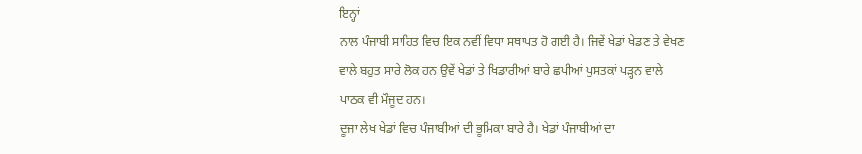ਇਨ੍ਹਾਂ
ਨਾਲ ਪੰਜਾਬੀ ਸਾਹਿਤ ਵਿਚ ਇਕ ਨਵੀਂ ਵਿਧਾ ਸਥਾਪਤ ਹੋ ਗਈ ਹੈ। ਜਿਵੇਂ ਖੇਡਾਂ ਖੇਡਣ ਤੇ ਵੇਖਣ
ਵਾਲੇ ਬਹੁਤ ਸਾਰੇ ਲੋਕ ਹਨ ਉਵੇਂ ਖੇਡਾਂ ਤੇ ਖਿਡਾਰੀਆਂ ਬਾਰੇ ਛਪੀਆਂ ਪੁਸਤਕਾਂ ਪੜ੍ਹਨ ਵਾਲੇ
ਪਾਠਕ ਵੀ ਮੌਜੂਦ ਹਨ।
ਦੂਜਾ ਲੇਖ ਖੇਡਾਂ ਵਿਚ ਪੰਜਾਬੀਆਂ ਦੀ ਭੂਮਿਕਾ ਬਾਰੇ ਹੈ। ਖੇਡਾਂ ਪੰਜਾਬੀਆਂ ਦਾ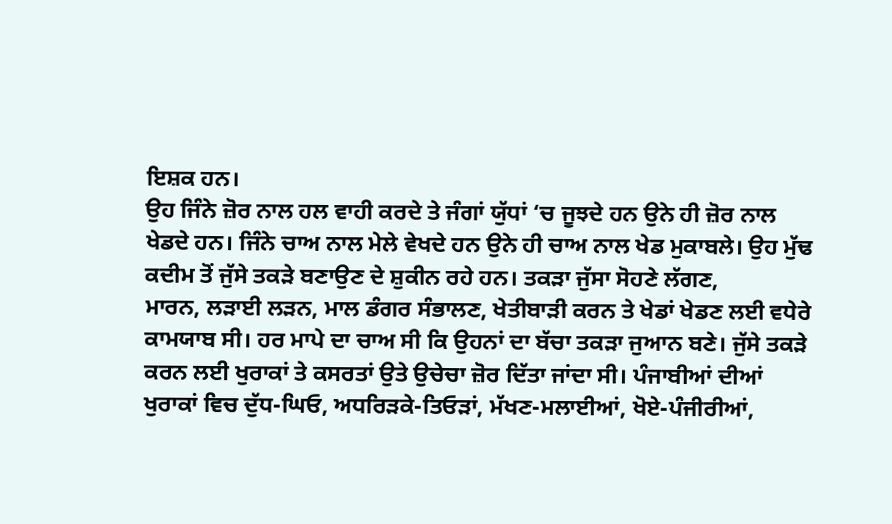ਇਸ਼ਕ ਹਨ।
ਉਹ ਜਿੰਨੇ ਜ਼ੋਰ ਨਾਲ ਹਲ ਵਾਹੀ ਕਰਦੇ ਤੇ ਜੰਗਾਂ ਯੁੱਧਾਂ ‘ਚ ਜੂਝਦੇ ਹਨ ਉਨੇ ਹੀ ਜ਼ੋਰ ਨਾਲ
ਖੇਡਦੇ ਹਨ। ਜਿੰਨੇ ਚਾਅ ਨਾਲ ਮੇਲੇ ਵੇਖਦੇ ਹਨ ਉਨੇ ਹੀ ਚਾਅ ਨਾਲ ਖੇਡ ਮੁਕਾਬਲੇ। ਉਹ ਮੁੱਢ
ਕਦੀਮ ਤੋਂ ਜੁੱਸੇ ਤਕੜੇ ਬਣਾਉਣ ਦੇ ਸ਼ੁਕੀਨ ਰਹੇ ਹਨ। ਤਕੜਾ ਜੁੱਸਾ ਸੋਹਣੇ ਲੱਗਣ,
ਮਾਰਨ, ਲੜਾਈ ਲੜਨ, ਮਾਲ ਡੰਗਰ ਸੰਭਾਲਣ, ਖੇਤੀਬਾੜੀ ਕਰਨ ਤੇ ਖੇਡਾਂ ਖੇਡਣ ਲਈ ਵਧੇਰੇ
ਕਾਮਯਾਬ ਸੀ। ਹਰ ਮਾਪੇ ਦਾ ਚਾਅ ਸੀ ਕਿ ਉਹਨਾਂ ਦਾ ਬੱਚਾ ਤਕੜਾ ਜੁਆਨ ਬਣੇ। ਜੁੱਸੇ ਤਕੜੇ
ਕਰਨ ਲਈ ਖੁਰਾਕਾਂ ਤੇ ਕਸਰਤਾਂ ਉਤੇ ਉਚੇਚਾ ਜ਼ੋਰ ਦਿੱਤਾ ਜਾਂਦਾ ਸੀ। ਪੰਜਾਬੀਆਂ ਦੀਆਂ
ਖੁਰਾਕਾਂ ਵਿਚ ਦੁੱਧ-ਘਿਓ, ਅਧਰਿੜਕੇ-ਤਿਓੜਾਂ, ਮੱਖਣ-ਮਲਾਈਆਂ, ਖੋਏ-ਪੰਜੀਰੀਆਂ,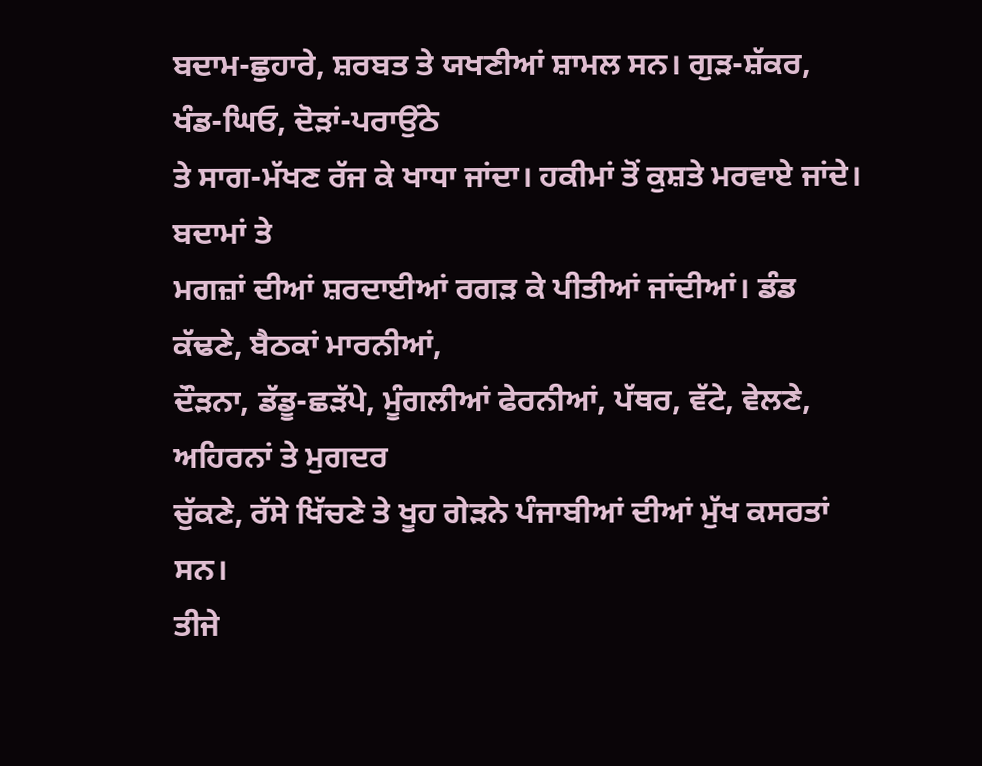ਬਦਾਮ-ਛੁਹਾਰੇ, ਸ਼ਰਬਤ ਤੇ ਯਖਣੀਆਂ ਸ਼ਾਮਲ ਸਨ। ਗੁੜ-ਸ਼ੱਕਰ, ਖੰਡ-ਘਿਓ, ਦੋੜਾਂ-ਪਰਾਉਂਠੇ
ਤੇ ਸਾਗ-ਮੱਖਣ ਰੱਜ ਕੇ ਖਾਧਾ ਜਾਂਦਾ। ਹਕੀਮਾਂ ਤੋਂ ਕੁਸ਼ਤੇ ਮਰਵਾਏ ਜਾਂਦੇ। ਬਦਾਮਾਂ ਤੇ
ਮਗਜ਼ਾਂ ਦੀਆਂ ਸ਼ਰਦਾਈਆਂ ਰਗੜ ਕੇ ਪੀਤੀਆਂ ਜਾਂਦੀਆਂ। ਡੰਡ ਕੱਢਣੇ, ਬੈਠਕਾਂ ਮਾਰਨੀਆਂ,
ਦੌੜਨਾ, ਡੱਡੂ-ਛੜੱਪੇ, ਮੂੰਗਲੀਆਂ ਫੇਰਨੀਆਂ, ਪੱਥਰ, ਵੱਟੇ, ਵੇਲਣੇ, ਅਹਿਰਨਾਂ ਤੇ ਮੁਗਦਰ
ਚੁੱਕਣੇ, ਰੱਸੇ ਖਿੱਚਣੇ ਤੇ ਖੂਹ ਗੇੜਨੇ ਪੰਜਾਬੀਆਂ ਦੀਆਂ ਮੁੱਖ ਕਸਰਤਾਂ ਸਨ।
ਤੀਜੇ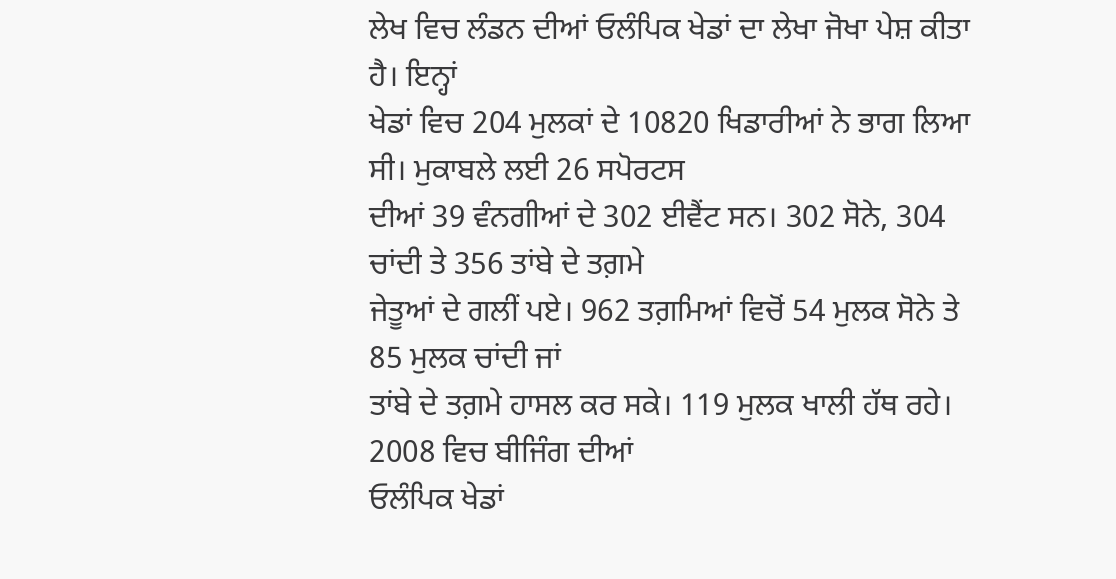ਲੇਖ ਵਿਚ ਲੰਡਨ ਦੀਆਂ ਓਲੰਪਿਕ ਖੇਡਾਂ ਦਾ ਲੇਖਾ ਜੋਖਾ ਪੇਸ਼ ਕੀਤਾ ਹੈ। ਇਨ੍ਹਾਂ
ਖੇਡਾਂ ਵਿਚ 204 ਮੁਲਕਾਂ ਦੇ 10820 ਖਿਡਾਰੀਆਂ ਨੇ ਭਾਗ ਲਿਆ ਸੀ। ਮੁਕਾਬਲੇ ਲਈ 26 ਸਪੋਰਟਸ
ਦੀਆਂ 39 ਵੰਨਗੀਆਂ ਦੇ 302 ਈਵੈਂਟ ਸਨ। 302 ਸੋਨੇ, 304 ਚਾਂਦੀ ਤੇ 356 ਤਾਂਬੇ ਦੇ ਤਗ਼ਮੇ
ਜੇਤੂਆਂ ਦੇ ਗਲੀਂ ਪਏ। 962 ਤਗ਼ਮਿਆਂ ਵਿਚੋਂ 54 ਮੁਲਕ ਸੋਨੇ ਤੇ 85 ਮੁਲਕ ਚਾਂਦੀ ਜਾਂ
ਤਾਂਬੇ ਦੇ ਤਗ਼ਮੇ ਹਾਸਲ ਕਰ ਸਕੇ। 119 ਮੁਲਕ ਖਾਲੀ ਹੱਥ ਰਹੇ। 2008 ਵਿਚ ਬੀਜਿੰਗ ਦੀਆਂ
ਓਲੰਪਿਕ ਖੇਡਾਂ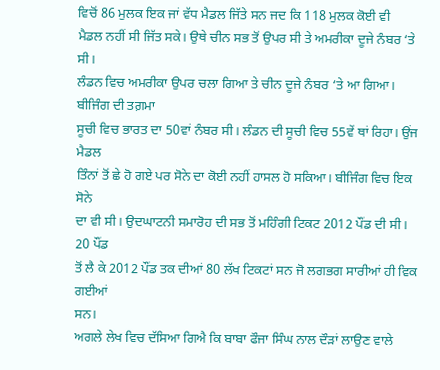ਵਿਚੋਂ 86 ਮੁਲਕ ਇਕ ਜਾਂ ਵੱਧ ਮੈਡਲ ਜਿੱਤੇ ਸਨ ਜਦ ਕਿ 118 ਮੁਲਕ ਕੋਈ ਵੀ
ਮੈਡਲ ਨਹੀਂ ਸੀ ਜਿੱਤ ਸਕੇ। ਉਥੇ ਚੀਨ ਸਭ ਤੋਂ ਉਪਰ ਸੀ ਤੇ ਅਮਰੀਕਾ ਦੂਜੇ ਨੰਬਰ ‘ਤੇ ਸੀ।
ਲੰਡਨ ਵਿਚ ਅਮਰੀਕਾ ਉਪਰ ਚਲਾ ਗਿਆ ਤੇ ਚੀਨ ਦੂਜੇ ਨੰਬਰ ‘ਤੇ ਆ ਗਿਆ। ਬੀਜਿੰਗ ਦੀ ਤਗ਼ਮਾ
ਸੂਚੀ ਵਿਚ ਭਾਰਤ ਦਾ 50ਵਾਂ ਨੰਬਰ ਸੀ। ਲੰਡਨ ਦੀ ਸੂਚੀ ਵਿਚ 55ਵੇਂ ਥਾਂ ਰਿਹਾ। ਉਂਜ ਮੈਡਲ
ਤਿੰਨਾਂ ਤੋਂ ਛੇ ਹੋ ਗਏ ਪਰ ਸੋਨੇ ਦਾ ਕੋਈ ਨਹੀਂ ਹਾਸਲ ਹੋ ਸਕਿਆ। ਬੀਜਿੰਗ ਵਿਚ ਇਕ ਸੋਨੇ
ਦਾ ਵੀ ਸੀ। ਉਦਘਾਟਨੀ ਸਮਾਰੋਹ ਦੀ ਸਭ ਤੋਂ ਮਹਿੰਗੀ ਟਿਕਟ 2012 ਪੌਂਡ ਦੀ ਸੀ। 20 ਪੌਂਡ
ਤੋਂ ਲੈ ਕੇ 2012 ਪੌਂਡ ਤਕ ਦੀਆਂ 80 ਲੱਖ ਟਿਕਟਾਂ ਸਨ ਜੋ ਲਗਭਗ ਸਾਰੀਆਂ ਹੀ ਵਿਕ ਗਈਆਂ
ਸਨ।
ਅਗਲੇ ਲੇਖ ਵਿਚ ਦੱਸਿਆ ਗਿਐ ਕਿ ਬਾਬਾ ਫੌਜਾ ਸਿੰਘ ਨਾਲ ਦੌੜਾਂ ਲਾਉਣ ਵਾਲੇ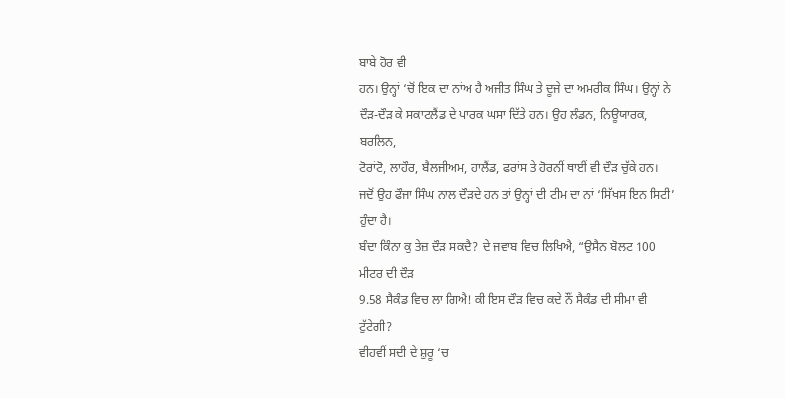ਬਾਬੇ ਹੋਰ ਵੀ
ਹਨ। ਉਨ੍ਹਾਂ ‘ਚੋਂ ਇਕ ਦਾ ਨਾਂਅ ਹੈ ਅਜੀਤ ਸਿੰਘ ਤੇ ਦੂਜੇ ਦਾ ਅਮਰੀਕ ਸਿੰਘ। ਉਨ੍ਹਾਂ ਨੇ
ਦੌੜ-ਦੌੜ ਕੇ ਸਕਾਟਲੈਂਡ ਦੇ ਪਾਰਕ ਘਸਾ ਦਿੱਤੇ ਹਨ। ਉਹ ਲੰਡਨ, ਨਿਊਯਾਰਕ, ਬਰਲਿਨ,
ਟੋਰਾਂਟੋ, ਲਾਹੌਰ, ਬੈਲਜੀਅਮ, ਹਾਲੈਂਡ, ਫਰਾਂਸ ਤੇ ਹੋਰਨੀਂ ਥਾਈਂ ਵੀ ਦੌੜ ਚੁੱਕੇ ਹਨ।
ਜਦੋਂ ਉਹ ਫੌਜਾ ਸਿੰਘ ਨਾਲ ਦੌੜਦੇ ਹਨ ਤਾਂ ਉਨ੍ਹਾਂ ਦੀ ਟੀਮ ਦਾ ਨਾਂ ‘ਸਿੱਖਸ ਇਨ ਸਿਟੀ’
ਹੁੰਦਾ ਹੈ।
ਬੰਦਾ ਕਿੰਨਾ ਕੁ ਤੇਜ਼ ਦੌੜ ਸਕਦੈ? ਦੇ ਜਵਾਬ ਵਿਚ ਲਿਖਿਐ, “ਉਸੈਨ ਬੋਲਟ 100 ਮੀਟਰ ਦੀ ਦੌੜ
9.58 ਸੈਕੰਡ ਵਿਚ ਲਾ ਗਿਐ! ਕੀ ਇਸ ਦੌੜ ਵਿਚ ਕਦੇ ਨੌਂ ਸੈਕੰਡ ਦੀ ਸੀਮਾ ਵੀ ਟੁੱਟੇਗੀ?
ਵੀਹਵੀਂ ਸਦੀ ਦੇ ਸ਼ੁਰੂ ‘ਚ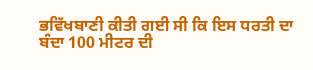ਭਵਿੱਖਬਾਣੀ ਕੀਤੀ ਗਈ ਸੀ ਕਿ ਇਸ ਧਰਤੀ ਦਾ ਬੰਦਾ 100 ਮੀਟਰ ਦੀ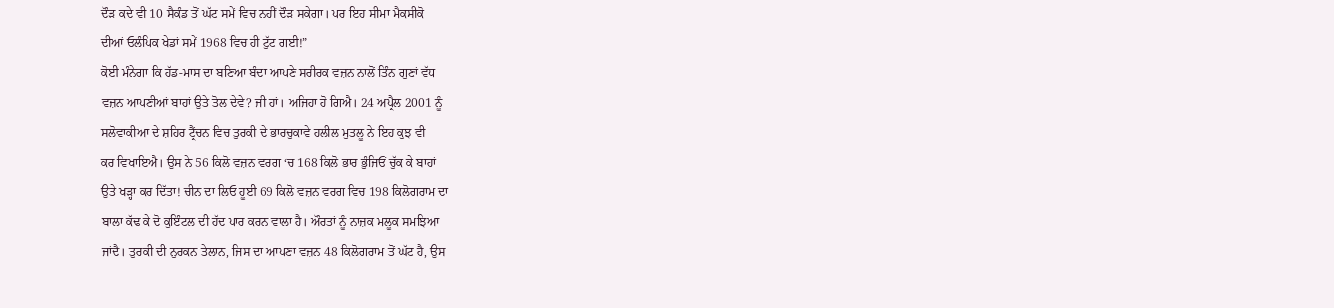ਦੌੜ ਕਦੇ ਵੀ 10 ਸੈਕੰਡ ਤੋਂ ਘੱਟ ਸਮੇਂ ਵਿਚ ਨਹੀਂ ਦੌੜ ਸਕੇਗਾ। ਪਰ ਇਹ ਸੀਮਾ ਮੈਕਸੀਕੋ
ਦੀਆਂ ਓਲੰਪਿਕ ਖੇਡਾਂ ਸਮੇਂ 1968 ਵਿਚ ਹੀ ਟੁੱਟ ਗਈ!”
ਕੋਈ ਮੰਨੇਗਾ ਕਿ ਹੱਡ-ਮਾਸ ਦਾ ਬਣਿਆ ਬੰਦਾ ਆਪਣੇ ਸਰੀਰਕ ਵਜ਼ਨ ਨਾਲੋਂ ਤਿੰਨ ਗੁਣਾਂ ਵੱਧ
ਵਜ਼ਨ ਆਪਣੀਆਂ ਬਾਹਾਂ ਉਤੇ ਤੋਲ ਦੇਵੇ? ਜੀ ਹਾਂ। ਅਜਿਹਾ ਹੋ ਗਿਐ। 24 ਅਪ੍ਰੈਲ 2001 ਨੂੰ
ਸਲੋਵਾਕੀਆ ਦੇ ਸ਼ਹਿਰ ਟ੍ਰੈਂਚਨ ਵਿਚ ਤੁਰਕੀ ਦੇ ਭਾਰਚੁਕਾਵੇ ਹਲੀਲ ਮੁਤਲੂ ਨੇ ਇਹ ਕੁਝ ਵੀ
ਕਰ ਵਿਖਾਇਐ। ਉਸ ਨੇ 56 ਕਿਲੋ ਵਜ਼ਨ ਵਰਗ ‘ਚ 168 ਕਿਲੋ ਭਾਰ ਭੁੰਜਿਓਂ ਚੁੱਕ ਕੇ ਬਾਹਾਂ
ਉਤੇ ਖੜ੍ਹਾ ਕਰ ਦਿੱਤਾ! ਚੀਨ ਦਾ ਲਿਓ ਹੂਈ 69 ਕਿਲੋ ਵਜ਼ਨ ਵਰਗ ਵਿਚ 198 ਕਿਲੋਗਰਾਮ ਦਾ
ਬਾਲਾ ਕੱਢ ਕੇ ਦੋ ਕੁਇੰਟਲ ਦੀ ਹੱਦ ਪਾਰ ਕਰਨ ਵਾਲਾ ਹੈ। ਔਰਤਾਂ ਨੂੰ ਨਾਜ਼ਕ ਮਲੂਕ ਸਮਝਿਆ
ਜਾਂਦੈ। ਤੁਰਕੀ ਦੀ ਨੁਰਕਨ ਤੇਲਾਨ, ਜਿਸ ਦਾ ਆਪਣਾ ਵਜ਼ਨ 48 ਕਿਲੋਗਰਾਮ ਤੋਂ ਘੱਟ ਹੈ, ਉਸ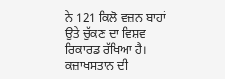ਨੇ 121 ਕਿਲੋ ਵਜ਼ਨ ਬਾਹਾਂ ਉਤੇ ਚੁੱਕਣ ਦਾ ਵਿਸ਼ਵ ਰਿਕਾਰਡ ਰੱਖਿਆ ਹੈ। ਕਜ਼ਾਖਸਤਾਨ ਦੀ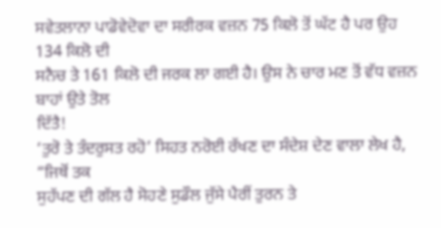ਸਵੇਤਲਾਨਾ ਪਾਡੋਵੇਦੋਵਾ ਦਾ ਸਰੀਰਕ ਵਜ਼ਨ 75 ਕਿਲੋ ਤੋਂ ਘੱਟ ਹੈ ਪਰ ਉਹ 134 ਕਿਲੋ ਦੀ
ਸਨੈਚ ਤੇ 161 ਕਿਲੋ ਦੀ ਜਰਕ ਲਾ ਗਈ ਹੈ। ਉਸ ਨੇ ਚਾਰ ਮਣ ਤੋਂ ਵੱਧ ਵਜ਼ਨ ਬਾਹਾਂ ਉਤੇ ਤੋਲ
ਦਿੱਤੈ!
‘ਤੁਰੋ ਤੇ ਤੰਦਰੁਸਤ ਰਹੋ’ ਸਿਹਤ ਨਰੋਈ ਰੱਖਣ ਦਾ ਸੰਦੇਸ਼ ਦੇਣ ਵਾਲਾ ਲੇਖ ਹੈ, “ਜਿਥੋਂ ਤਕ
ਸੁਹੱਪਣ ਦੀ ਗੱਲ ਹੈ ਸੋਹਣੇ ਸੁਡੌਲ ਜੁੱਸੇ ਪੈਰੀਂ ਤੁਰਨ ਤੇ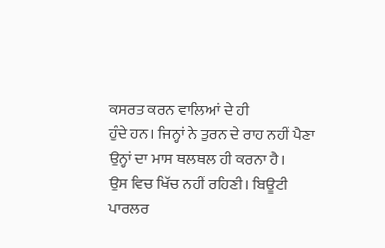ਕਸਰਤ ਕਰਨ ਵਾਲਿਆਂ ਦੇ ਹੀ
ਹੁੰਦੇ ਹਨ। ਜਿਨ੍ਹਾਂ ਨੇ ਤੁਰਨ ਦੇ ਰਾਹ ਨਹੀਂ ਪੈਣਾ ਉਨ੍ਹਾਂ ਦਾ ਮਾਸ ਥਲਥਲ ਹੀ ਕਰਨਾ ਹੈ।
ਉਸ ਵਿਚ ਖਿੱਚ ਨਹੀਂ ਰਹਿਣੀ। ਬਿਊਟੀ ਪਾਰਲਰ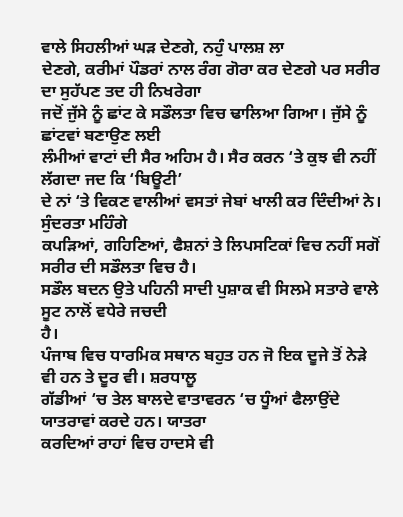ਵਾਲੇ ਸਿਹਲੀਆਂ ਘੜ ਦੇਣਗੇ, ਨਹੁੰ ਪਾਲਸ਼ ਲਾ
ਦੇਣਗੇ, ਕਰੀਮਾਂ ਪੌਡਰਾਂ ਨਾਲ ਰੰਗ ਗੋਰਾ ਕਰ ਦੇਣਗੇ ਪਰ ਸਰੀਰ ਦਾ ਸੁਹੱਪਣ ਤਦ ਹੀ ਨਿਖਰੇਗਾ
ਜਦੋਂ ਜੁੱਸੇ ਨੂੰ ਛਾਂਟ ਕੇ ਸਡੌਲਤਾ ਵਿਚ ਢਾਲਿਆ ਗਿਆ। ਜੁੱਸੇ ਨੂੰ ਛਾਂਟਵਾਂ ਬਣਾਉਣ ਲਈ
ਲੰਮੀਆਂ ਵਾਟਾਂ ਦੀ ਸੈਰ ਅਹਿਮ ਹੈ। ਸੈਰ ਕਰਨ ‘ਤੇ ਕੁਝ ਵੀ ਨਹੀਂ ਲੱਗਦਾ ਜਦ ਕਿ ‘ਬਿਊਟੀ’
ਦੇ ਨਾਂ ‘ਤੇ ਵਿਕਣ ਵਾਲੀਆਂ ਵਸਤਾਂ ਜੇਬਾਂ ਖਾਲੀ ਕਰ ਦਿੰਦੀਆਂ ਨੇ। ਸੁੰਦਰਤਾ ਮਹਿੰਗੇ
ਕਪੜਿਆਂ, ਗਹਿਣਿਆਂ, ਫੈਸ਼ਨਾਂ ਤੇ ਲਿਪਸਟਿਕਾਂ ਵਿਚ ਨਹੀਂ ਸਗੋਂ ਸਰੀਰ ਦੀ ਸਡੌਲਤਾ ਵਿਚ ਹੈ।
ਸਡੌਲ ਬਦਨ ਉਤੇ ਪਹਿਨੀ ਸਾਦੀ ਪੁਸ਼ਾਕ ਵੀ ਸਿਲਮੇ ਸਤਾਰੇ ਵਾਲੇ ਸੂਟ ਨਾਲੋਂ ਵਧੇਰੇ ਜਚਦੀ
ਹੈ।
ਪੰਜਾਬ ਵਿਚ ਧਾਰਮਿਕ ਸਥਾਨ ਬਹੁਤ ਹਨ ਜੋ ਇਕ ਦੂਜੇ ਤੋਂ ਨੇੜੇ ਵੀ ਹਨ ਤੇ ਦੂਰ ਵੀ। ਸ਼ਰਧਾਲੂ
ਗੱਡੀਆਂ ‘ਚ ਤੇਲ ਬਾਲਦੇ ਵਾਤਾਵਰਨ ‘ਚ ਧੂੰਆਂ ਫੈਲਾਉਂਦੇ ਯਾਤਰਾਵਾਂ ਕਰਦੇ ਹਨ। ਯਾਤਰਾ
ਕਰਦਿਆਂ ਰਾਹਾਂ ਵਿਚ ਹਾਦਸੇ ਵੀ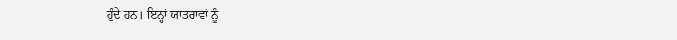ਹੁੰਦੇ ਹਨ। ਇਨ੍ਹਾਂ ਯਾਤਰਾਵਾਂ ਨੂੰ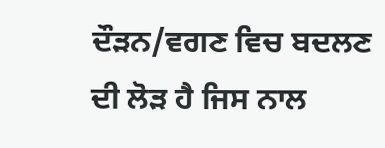ਦੌੜਨ/ਵਗਣ ਵਿਚ ਬਦਲਣ
ਦੀ ਲੋੜ ਹੈ ਜਿਸ ਨਾਲ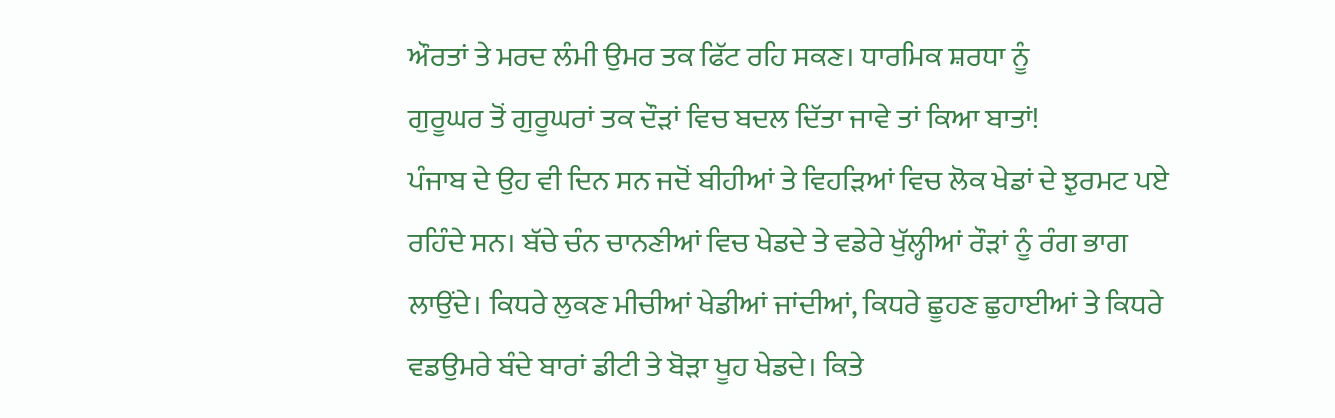ਔਰਤਾਂ ਤੇ ਮਰਦ ਲੰਮੀ ਉਮਰ ਤਕ ਫਿੱਟ ਰਹਿ ਸਕਣ। ਧਾਰਮਿਕ ਸ਼ਰਧਾ ਨੂੰ
ਗੁਰੂਘਰ ਤੋਂ ਗੁਰੂਘਰਾਂ ਤਕ ਦੌੜਾਂ ਵਿਚ ਬਦਲ ਦਿੱਤਾ ਜਾਵੇ ਤਾਂ ਕਿਆ ਬਾਤਾਂ!
ਪੰਜਾਬ ਦੇ ਉਹ ਵੀ ਦਿਨ ਸਨ ਜਦੋਂ ਬੀਹੀਆਂ ਤੇ ਵਿਹੜਿਆਂ ਵਿਚ ਲੋਕ ਖੇਡਾਂ ਦੇ ਝੁਰਮਟ ਪਏ
ਰਹਿੰਦੇ ਸਨ। ਬੱਚੇ ਚੰਨ ਚਾਨਣੀਆਂ ਵਿਚ ਖੇਡਦੇ ਤੇ ਵਡੇਰੇ ਖੁੱਲ੍ਹੀਆਂ ਰੌੜਾਂ ਨੂੰ ਰੰਗ ਭਾਗ
ਲਾਉਂਦੇ। ਕਿਧਰੇ ਲੁਕਣ ਮੀਚੀਆਂ ਖੇਡੀਆਂ ਜਾਂਦੀਆਂ, ਕਿਧਰੇ ਛੂਹਣ ਛੁਹਾਈਆਂ ਤੇ ਕਿਧਰੇ
ਵਡਉਮਰੇ ਬੰਦੇ ਬਾਰਾਂ ਡੀਟੀ ਤੇ ਬੋੜਾ ਖੂਹ ਖੇਡਦੇ। ਕਿਤੇ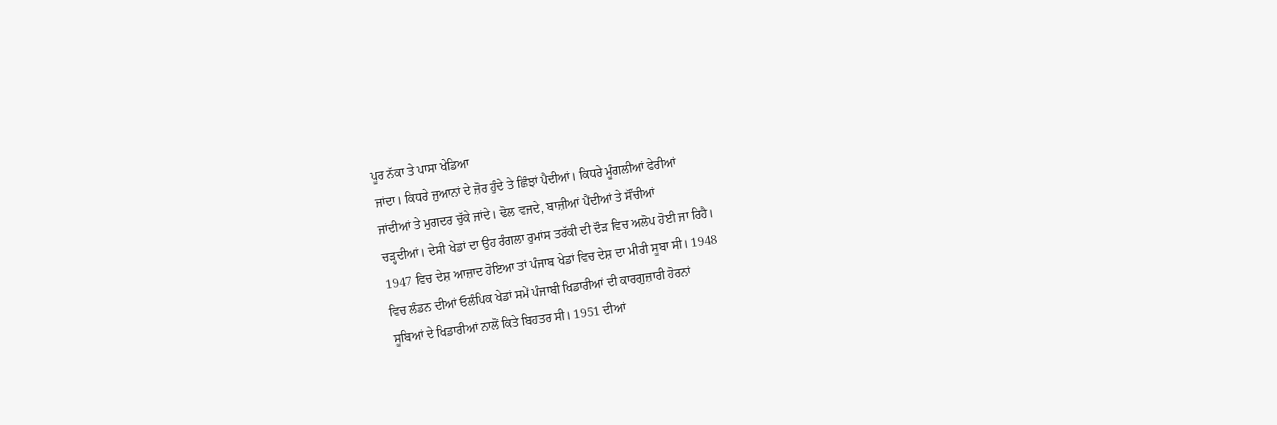ਪੂਰ ਨੱਕਾ ਤੇ ਪਾਸਾ ਖੇਡਿਆ
ਜਾਂਦਾ। ਕਿਧਰੇ ਜੁਆਨਾਂ ਦੇ ਜ਼ੋਰ ਹੁੰਦੇ ਤੇ ਛਿੰਝਾਂ ਪੈਦੀਆਂ। ਕਿਧਰੇ ਮੂੰਗਲੀਆਂ ਫੇਰੀਆਂ
ਜਾਂਦੀਆਂ ਤੇ ਮੁਗਦਰ ਚੁੱਕੇ ਜਾਂਦੇ। ਢੋਲ ਵਜਦੇ, ਬਾਜ਼ੀਆਂ ਪੈਂਦੀਆਂ ਤੇ ਸੌਂਚੀਆਂ
ਚੜ੍ਹਦੀਆਂ। ਦੇਸੀ ਖੇਡਾਂ ਦਾ ਉਹ ਰੰਗਲਾ ਰੁਮਾਂਸ ਤਰੱਕੀ ਦੀ ਦੌੜ ਵਿਚ ਅਲੋਪ ਹੋਈ ਜਾ ਰਿਹੈ।
1947 ਵਿਚ ਦੇਸ਼ ਆਜ਼ਾਦ ਹੋਇਆ ਤਾਂ ਪੰਜਾਬ ਖੇਡਾਂ ਵਿਚ ਦੇਸ਼ ਦਾ ਮੀਰੀ ਸੂਬਾ ਸੀ। 1948
ਵਿਚ ਲੰਡਨ ਦੀਆਂ ਓਲੰਪਿਕ ਖੇਡਾਂ ਸਮੇਂ ਪੰਜਾਬੀ ਖਿਡਾਰੀਆਂ ਦੀ ਕਾਰਗੁਜ਼ਾਰੀ ਹੋਰਨਾਂ
ਸੂਬਿਆਂ ਦੇ ਖਿਡਾਰੀਆਂ ਨਾਲੋਂ ਕਿਤੇ ਬਿਹਤਰ ਸੀ। 1951 ਦੀਆਂ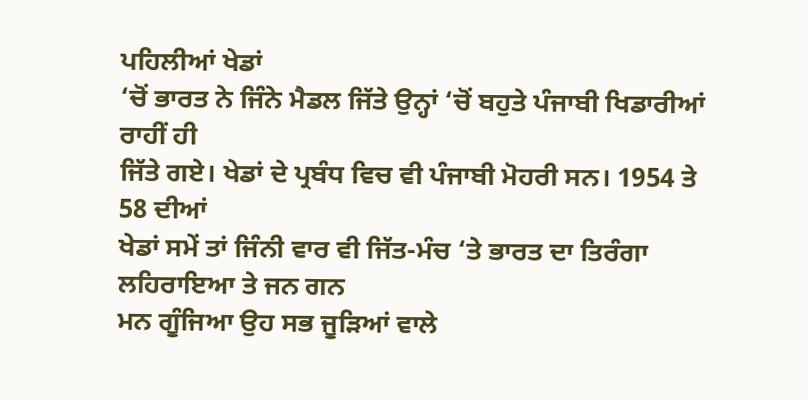ਪਹਿਲੀਆਂ ਖੇਡਾਂ
‘ਚੋਂ ਭਾਰਤ ਨੇ ਜਿੰਨੇ ਮੈਡਲ ਜਿੱਤੇ ਉਨ੍ਹਾਂ ‘ਚੋਂ ਬਹੁਤੇ ਪੰਜਾਬੀ ਖਿਡਾਰੀਆਂ ਰਾਹੀਂ ਹੀ
ਜਿੱਤੇ ਗਏ। ਖੇਡਾਂ ਦੇ ਪ੍ਰਬੰਧ ਵਿਚ ਵੀ ਪੰਜਾਬੀ ਮੋਹਰੀ ਸਨ। 1954 ਤੇ 58 ਦੀਆਂ
ਖੇਡਾਂ ਸਮੇਂ ਤਾਂ ਜਿੰਨੀ ਵਾਰ ਵੀ ਜਿੱਤ-ਮੰਚ ‘ਤੇ ਭਾਰਤ ਦਾ ਤਿਰੰਗਾ ਲਹਿਰਾਇਆ ਤੇ ਜਨ ਗਨ
ਮਨ ਗੂੰਜਿਆ ਉਹ ਸਭ ਜੂੜਿਆਂ ਵਾਲੇ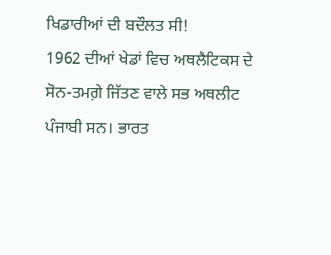ਖਿਡਾਰੀਆਂ ਦੀ ਬਦੌਲਤ ਸੀ!
1962 ਦੀਆਂ ਖੇਡਾਂ ਵਿਚ ਅਥਲੈਟਿਕਸ ਦੇ ਸੋਨ-ਤਮਗ਼ੇ ਜਿੱਤਣ ਵਾਲੇ ਸਭ ਅਥਲੀਟ
ਪੰਜਾਬੀ ਸਨ। ਭਾਰਤ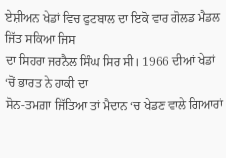ਏਸ਼ੀਅਨ ਖੇਡਾਂ ਵਿਚ ਫੁਟਬਾਲ ਦਾ ਇਕੋ ਵਾਰ ਗੋਲਡ ਮੈਡਲ ਜਿੱਤ ਸਕਿਆ ਜਿਸ
ਦਾ ਸਿਹਰਾ ਜਰਨੈਲ ਸਿੰਘ ਸਿਰ ਸੀ। 1966 ਦੀਆਂ ਖੇਡਾਂ ‘ਚੋਂ ਭਾਰਤ ਨੇ ਹਾਕੀ ਦਾ
ਸੋਨ-ਤਮਗ਼ਾ ਜਿੱਤਿਆ ਤਾਂ ਮੈਦਾਨ ‘ਚ ਖੇਡਣ ਵਾਲੇ ਗਿਆਰਾਂ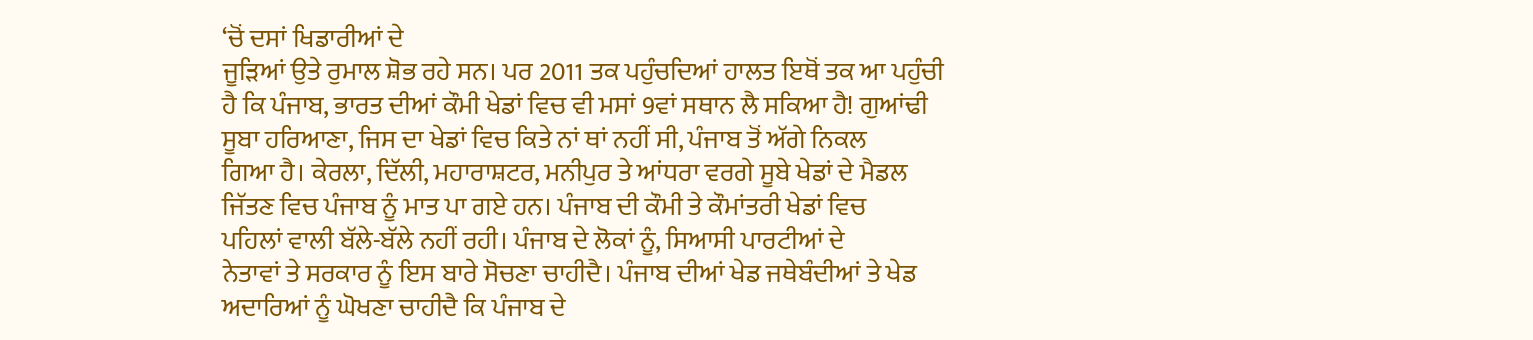‘ਚੋਂ ਦਸਾਂ ਖਿਡਾਰੀਆਂ ਦੇ
ਜੂੜਿਆਂ ਉਤੇ ਰੁਮਾਲ ਸ਼ੋਭ ਰਹੇ ਸਨ। ਪਰ 2011 ਤਕ ਪਹੁੰਚਦਿਆਂ ਹਾਲਤ ਇਥੋਂ ਤਕ ਆ ਪਹੁੰਚੀ
ਹੈ ਕਿ ਪੰਜਾਬ, ਭਾਰਤ ਦੀਆਂ ਕੌਮੀ ਖੇਡਾਂ ਵਿਚ ਵੀ ਮਸਾਂ 9ਵਾਂ ਸਥਾਨ ਲੈ ਸਕਿਆ ਹੈ! ਗੁਆਂਢੀ
ਸੂਬਾ ਹਰਿਆਣਾ, ਜਿਸ ਦਾ ਖੇਡਾਂ ਵਿਚ ਕਿਤੇ ਨਾਂ ਥਾਂ ਨਹੀਂ ਸੀ, ਪੰਜਾਬ ਤੋਂ ਅੱਗੇ ਨਿਕਲ
ਗਿਆ ਹੈ। ਕੇਰਲਾ, ਦਿੱਲੀ, ਮਹਾਰਾਸ਼ਟਰ, ਮਨੀਪੁਰ ਤੇ ਆਂਧਰਾ ਵਰਗੇ ਸੂਬੇ ਖੇਡਾਂ ਦੇ ਮੈਡਲ
ਜਿੱਤਣ ਵਿਚ ਪੰਜਾਬ ਨੂੰ ਮਾਤ ਪਾ ਗਏ ਹਨ। ਪੰਜਾਬ ਦੀ ਕੌਮੀ ਤੇ ਕੌਮਾਂਤਰੀ ਖੇਡਾਂ ਵਿਚ
ਪਹਿਲਾਂ ਵਾਲੀ ਬੱਲੇ-ਬੱਲੇ ਨਹੀਂ ਰਹੀ। ਪੰਜਾਬ ਦੇ ਲੋਕਾਂ ਨੂੰ, ਸਿਆਸੀ ਪਾਰਟੀਆਂ ਦੇ
ਨੇਤਾਵਾਂ ਤੇ ਸਰਕਾਰ ਨੂੰ ਇਸ ਬਾਰੇ ਸੋਚਣਾ ਚਾਹੀਦੈ। ਪੰਜਾਬ ਦੀਆਂ ਖੇਡ ਜਥੇਬੰਦੀਆਂ ਤੇ ਖੇਡ
ਅਦਾਰਿਆਂ ਨੂੰ ਘੋਖਣਾ ਚਾਹੀਦੈ ਕਿ ਪੰਜਾਬ ਦੇ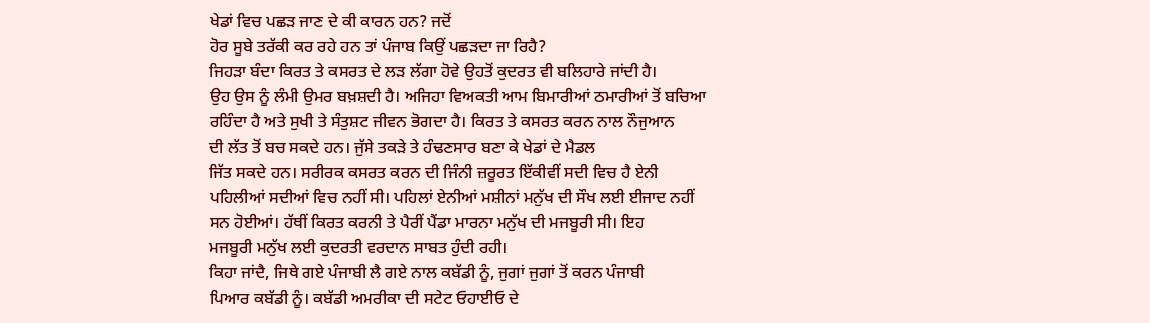ਖੇਡਾਂ ਵਿਚ ਪਛੜ ਜਾਣ ਦੇ ਕੀ ਕਾਰਨ ਹਨ? ਜਦੋਂ
ਹੋਰ ਸੂਬੇ ਤਰੱਕੀ ਕਰ ਰਹੇ ਹਨ ਤਾਂ ਪੰਜਾਬ ਕਿਉਂ ਪਛੜਦਾ ਜਾ ਰਿਹੈ?
ਜਿਹੜਾ ਬੰਦਾ ਕਿਰਤ ਤੇ ਕਸਰਤ ਦੇ ਲੜ ਲੱਗਾ ਹੋਵੇ ਉਹਤੋਂ ਕੁਦਰਤ ਵੀ ਬਲਿਹਾਰੇ ਜਾਂਦੀ ਹੈ।
ਉਹ ਉਸ ਨੂੰ ਲੰਮੀ ਉਮਰ ਬਖ਼ਸ਼ਦੀ ਹੈ। ਅਜਿਹਾ ਵਿਅਕਤੀ ਆਮ ਬਿਮਾਰੀਆਂ ਠਮਾਰੀਆਂ ਤੋਂ ਬਚਿਆ
ਰਹਿੰਦਾ ਹੈ ਅਤੇ ਸੁਖੀ ਤੇ ਸੰਤੁਸ਼ਟ ਜੀਵਨ ਭੋਗਦਾ ਹੈ। ਕਿਰਤ ਤੇ ਕਸਰਤ ਕਰਨ ਨਾਲ ਨੌਜੁਆਨ
ਦੀ ਲੱਤ ਤੋਂ ਬਚ ਸਕਦੇ ਹਨ। ਜੁੱਸੇ ਤਕੜੇ ਤੇ ਹੰਢਣਸਾਰ ਬਣਾ ਕੇ ਖੇਡਾਂ ਦੇ ਮੈਡਲ
ਜਿੱਤ ਸਕਦੇ ਹਨ। ਸਰੀਰਕ ਕਸਰਤ ਕਰਨ ਦੀ ਜਿੰਨੀ ਜ਼ਰੂਰਤ ਇੱਕੀਵੀਂ ਸਦੀ ਵਿਚ ਹੈ ਏਨੀ
ਪਹਿਲੀਆਂ ਸਦੀਆਂ ਵਿਚ ਨਹੀਂ ਸੀ। ਪਹਿਲਾਂ ਏਨੀਆਂ ਮਸ਼ੀਨਾਂ ਮਨੁੱਖ ਦੀ ਸੌਖ ਲਈ ਈਜਾਦ ਨਹੀਂ
ਸਨ ਹੋਈਆਂ। ਹੱਥੀਂ ਕਿਰਤ ਕਰਨੀ ਤੇ ਪੈਰੀਂ ਪੈਂਡਾ ਮਾਰਨਾ ਮਨੁੱਖ ਦੀ ਮਜਬੂਰੀ ਸੀ। ਇਹ
ਮਜਬੂਰੀ ਮਨੁੱਖ ਲਈ ਕੁਦਰਤੀ ਵਰਦਾਨ ਸਾਬਤ ਹੁੰਦੀ ਰਹੀ।
ਕਿਹਾ ਜਾਂਦੈ, ਜਿਥੇ ਗਏ ਪੰਜਾਬੀ ਲੈ ਗਏ ਨਾਲ ਕਬੱਡੀ ਨੂੰ, ਜੁਗਾਂ ਜੁਗਾਂ ਤੋਂ ਕਰਨ ਪੰਜਾਬੀ
ਪਿਆਰ ਕਬੱਡੀ ਨੂੰ। ਕਬੱਡੀ ਅਮਰੀਕਾ ਦੀ ਸਟੇਟ ਓਹਾਈਓ ਦੇ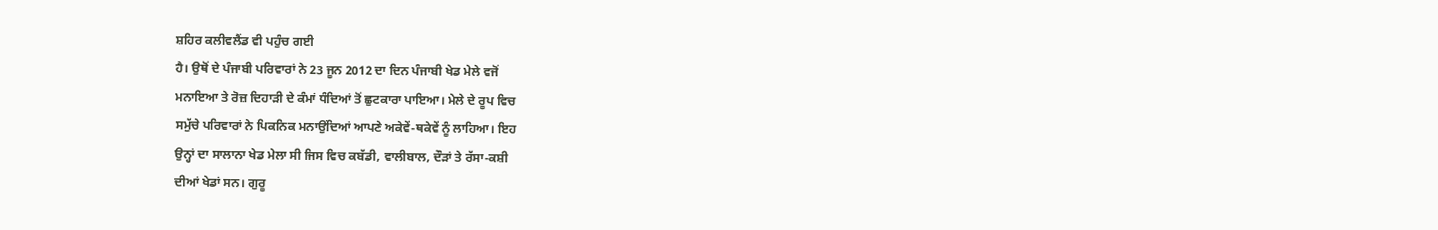ਸ਼ਹਿਰ ਕਲੀਵਲੈਂਡ ਵੀ ਪਹੁੰਚ ਗਈ
ਹੈ। ਉਥੋਂ ਦੇ ਪੰਜਾਬੀ ਪਰਿਵਾਰਾਂ ਨੇ 23 ਜੂਨ 2012 ਦਾ ਦਿਨ ਪੰਜਾਬੀ ਖੇਡ ਮੇਲੇ ਵਜੋਂ
ਮਨਾਇਆ ਤੇ ਰੋਜ਼ ਦਿਹਾੜੀ ਦੇ ਕੰਮਾਂ ਧੰਦਿਆਂ ਤੋਂ ਛੁਟਕਾਰਾ ਪਾਇਆ। ਮੇਲੇ ਦੇ ਰੂਪ ਵਿਚ
ਸਮੁੱਚੇ ਪਰਿਵਾਰਾਂ ਨੇ ਪਿਕਨਿਕ ਮਨਾਉਂਦਿਆਂ ਆਪਣੇ ਅਕੇਵੇਂ-ਥਕੇਵੇਂ ਨੂੰ ਲਾਹਿਆ। ਇਹ
ਉਨ੍ਹਾਂ ਦਾ ਸਾਲਾਨਾ ਖੇਡ ਮੇਲਾ ਸੀ ਜਿਸ ਵਿਚ ਕਬੱਡੀ, ਵਾਲੀਬਾਲ, ਦੌੜਾਂ ਤੇ ਰੱਸਾ-ਕਸ਼ੀ
ਦੀਆਂ ਖੇਡਾਂ ਸਨ। ਗੁਰੂ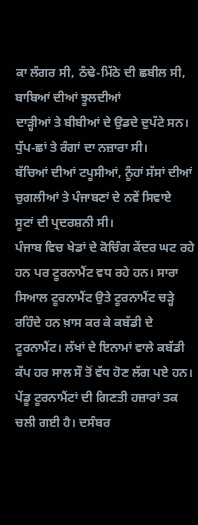ਕਾ ਲੰਗਰ ਸੀ, ਠੰਢੇ-ਮਿੱਠੇ ਦੀ ਛਬੀਲ ਸੀ, ਬਾਬਿਆਂ ਦੀਆਂ ਝੂਲਦੀਆਂ
ਦਾੜ੍ਹੀਆਂ ਤੇ ਬੀਬੀਆਂ ਦੇ ਉਡਦੇ ਦੁਪੱਟੇ ਸਨ। ਧੁੱਪ-ਛਾਂ ਤੇ ਰੰਗਾਂ ਦਾ ਨਜ਼ਾਰਾ ਸੀ।
ਬੱਚਿਆਂ ਦੀਆਂ ਟਪੂਸੀਆਂ, ਨੂੰਹਾਂ ਸੱਸਾਂ ਦੀਆਂ ਚੁਗਲੀਆਂ ਤੇ ਪੰਜਾਬਣਾਂ ਦੇ ਨਵੇਂ ਸਿਵਾਏ
ਸੂਟਾਂ ਦੀ ਪ੍ਰਦਰਸ਼ਨੀ ਸੀ।
ਪੰਜਾਬ ਵਿਚ ਖੇਡਾਂ ਦੇ ਕੋਚਿੰਗ ਕੇਂਦਰ ਘਟ ਰਹੇ ਹਨ ਪਰ ਟੂਰਨਾਮੈਂਟ ਵਧ ਰਹੇ ਹਨ। ਸਾਰਾ
ਸਿਆਲ ਟੂਰਨਾਮੈਂਟ ਉਤੇ ਟੂਰਨਾਮੈਂਟ ਚੜ੍ਹੇ ਰਹਿੰਦੇ ਹਨ ਖ਼ਾਸ ਕਰ ਕੇ ਕਬੱਡੀ ਦੇ
ਟੂਰਨਾਮੈਂਟ। ਲੱਖਾਂ ਦੇ ਇਨਾਮਾਂ ਵਾਲੇ ਕਬੱਡੀ ਕੱਪ ਹਰ ਸਾਲ ਸੌ ਤੋਂ ਵੱਧ ਹੋਣ ਲੱਗ ਪਏ ਹਨ।
ਪੇਂਡੂ ਟੂਰਨਾਮੈਂਟਾਂ ਦੀ ਗਿਣਤੀ ਹਜ਼ਾਰਾਂ ਤਕ ਚਲੀ ਗਈ ਹੈ। ਦਸੰਬਰ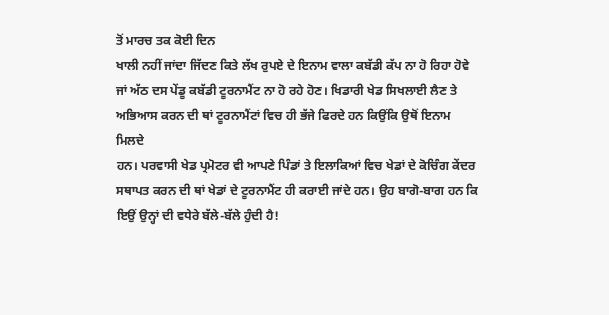ਤੋਂ ਮਾਰਚ ਤਕ ਕੋਈ ਦਿਨ
ਖਾਲੀ ਨਹੀਂ ਜਾਂਦਾ ਜਿੱਦਣ ਕਿਤੇ ਲੱਖ ਰੁਪਏ ਦੇ ਇਨਾਮ ਵਾਲਾ ਕਬੱਡੀ ਕੱਪ ਨਾ ਹੋ ਰਿਹਾ ਹੋਵੇ
ਜਾਂ ਅੱਠ ਦਸ ਪੇਂਡੂ ਕਬੱਡੀ ਟੂਰਨਾਮੈਂਟ ਨਾ ਹੋ ਰਹੇ ਹੋਣ। ਖਿਡਾਰੀ ਖੇਡ ਸਿਖਲਾਈ ਲੈਣ ਤੇ
ਅਭਿਆਸ ਕਰਨ ਦੀ ਥਾਂ ਟੂਰਨਾਮੈਂਟਾਂ ਵਿਚ ਹੀ ਭੱਜੇ ਫਿਰਦੇ ਹਨ ਕਿਉਂਕਿ ਉਥੋਂ ਇਨਾਮ ਮਿਲਦੇ
ਹਨ। ਪਰਵਾਸੀ ਖੇਡ ਪ੍ਰਮੋਟਰ ਵੀ ਆਪਣੇ ਪਿੰਡਾਂ ਤੇ ਇਲਾਕਿਆਂ ਵਿਚ ਖੇਡਾਂ ਦੇ ਕੋਚਿੰਗ ਕੇਂਦਰ
ਸਥਾਪਤ ਕਰਨ ਦੀ ਥਾਂ ਖੇਡਾਂ ਦੇ ਟੂਰਨਾਮੈਂਟ ਹੀ ਕਰਾਈ ਜਾਂਦੇ ਹਨ। ਉਹ ਬਾਗੋ-ਬਾਗ ਹਨ ਕਿ
ਇਉਂ ਉਨ੍ਹਾਂ ਦੀ ਵਧੇਰੇ ਬੱਲੇ-ਬੱਲੇ ਹੁੰਦੀ ਹੈ!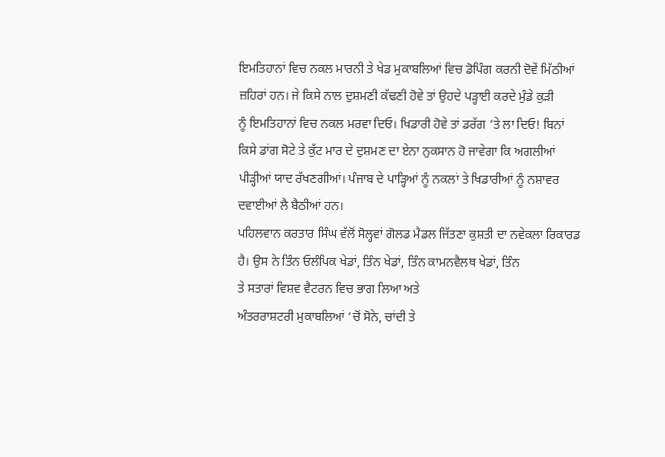ਇਮਤਿਹਾਨਾਂ ਵਿਚ ਨਕਲ ਮਾਰਨੀ ਤੇ ਖੇਡ ਮੁਕਾਬਲਿਆਂ ਵਿਚ ਡੋਪਿੰਗ ਕਰਨੀ ਦੋਵੇਂ ਮਿੱਠੀਆਂ
ਜ਼ਹਿਰਾਂ ਹਨ। ਜੇ ਕਿਸੇ ਨਾਲ ਦੁਸ਼ਮਣੀ ਕੱਢਣੀ ਹੋਵੇ ਤਾਂ ਉਹਦੇ ਪੜ੍ਹਾਈ ਕਰਦੇ ਮੁੰਡੇ ਕੁੜੀ
ਨੂੰ ਇਮਤਿਹਾਨਾਂ ਵਿਚ ਨਕਲ ਮਰਵਾ ਦਿਓ। ਖਿਡਾਰੀ ਹੋਵੇ ਤਾਂ ਡਰੱਗ ‘ਤੇ ਲਾ ਦਿਓ! ਬਿਨਾਂ
ਕਿਸੇ ਡਾਂਗ ਸੋਟੇ ਤੇ ਕੁੱਟ ਮਾਰ ਦੇ ਦੁਸ਼ਮਣ ਦਾ ਏਨਾ ਨੁਕਸਾਨ ਹੋ ਜਾਵੇਗਾ ਕਿ ਅਗਲੀਆਂ
ਪੀੜ੍ਹੀਆਂ ਯਾਦ ਰੱਖਣਗੀਆਂ। ਪੰਜਾਬ ਦੇ ਪਾੜ੍ਹਿਆਂ ਨੂੰ ਨਕਲਾਂ ਤੇ ਖਿਡਾਰੀਆਂ ਨੂੰ ਨਸ਼ਾਵਰ
ਦਵਾਈਆਂ ਲੈ ਬੈਠੀਆਂ ਹਨ।
ਪਹਿਲਵਾਨ ਕਰਤਾਰ ਸਿੰਘ ਵੱਲੋਂ ਸੋਲ੍ਹਵਾਂ ਗੋਲਡ ਮੈਡਲ ਜਿੱਤਣਾ ਕੁਸ਼ਤੀ ਦਾ ਨਵੇਕਲਾ ਰਿਕਾਰਡ
ਹੈ। ਉਸ ਨੇ ਤਿੰਨ ਓਲੰਪਿਕ ਖੇਡਾਂ, ਤਿੰਨ ਖੇਡਾਂ, ਤਿੰਨ ਕਾਮਨਵੈਲਥ ਖੇਡਾਂ, ਤਿੰਨ
ਤੇ ਸਤਾਰਾਂ ਵਿਸ਼ਵ ਵੈਟਰਨ ਵਿਚ ਭਾਗ ਲਿਆ ਅਤੇ
ਅੰਤਰਰਾਸ਼ਟਰੀ ਮੁਕਾਬਲਿਆਂ ‘ਚੋਂ ਸੋਨੇ, ਚਾਂਦੀ ਤੇ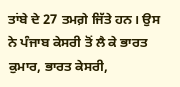ਤਾਂਬੇ ਦੇ 27 ਤਮਗ਼ੇ ਜਿੱਤੇ ਹਨ। ਉਸ
ਨੇ ਪੰਜਾਬ ਕੇਸਰੀ ਤੋਂ ਲੈ ਕੇ ਭਾਰਤ ਕੁਮਾਰ, ਭਾਰਤ ਕੇਸਰੀ,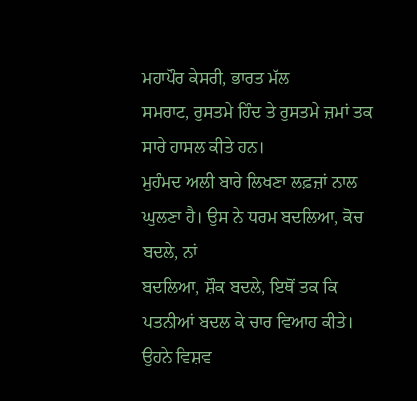ਮਹਾਪੌਰ ਕੇਸਰੀ, ਭਾਰਤ ਮੱਲ
ਸਮਰਾਟ, ਰੁਸਤਮੇ ਹਿੰਦ ਤੇ ਰੁਸਤਮੇ ਜ਼ਮਾਂ ਤਕ ਸਾਰੇ ਹਾਸਲ ਕੀਤੇ ਹਨ।
ਮੁਹੰਮਦ ਅਲੀ ਬਾਰੇ ਲਿਖਣਾ ਲਫ਼ਜ਼ਾਂ ਨਾਲ ਘੁਲਣਾ ਹੈ। ਉਸ ਨੇ ਧਰਮ ਬਦਲਿਆ, ਕੋਚ ਬਦਲੇ, ਨਾਂ
ਬਦਲਿਆ, ਸ਼ੌਕ ਬਦਲੇ, ਇਥੋਂ ਤਕ ਕਿ ਪਤਨੀਆਂ ਬਦਲ ਕੇ ਚਾਰ ਵਿਆਹ ਕੀਤੇ। ਉਹਨੇ ਵਿਸ਼ਵ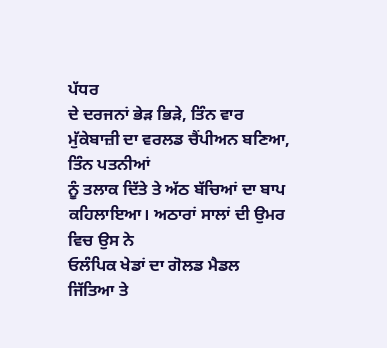ਪੱਧਰ
ਦੇ ਦਰਜਨਾਂ ਭੇੜ ਭਿੜੇ, ਤਿੰਨ ਵਾਰ ਮੁੱਕੇਬਾਜ਼ੀ ਦਾ ਵਰਲਡ ਚੈਂਪੀਅਨ ਬਣਿਆ, ਤਿੰਨ ਪਤਨੀਆਂ
ਨੂੰ ਤਲਾਕ ਦਿੱਤੇ ਤੇ ਅੱਠ ਬੱਚਿਆਂ ਦਾ ਬਾਪ ਕਹਿਲਾਇਆ। ਅਠਾਰਾਂ ਸਾਲਾਂ ਦੀ ਉਮਰ ਵਿਚ ਉਸ ਨੇ
ਓਲੰਪਿਕ ਖੇਡਾਂ ਦਾ ਗੋਲਡ ਮੈਡਲ ਜਿੱਤਿਆ ਤੇ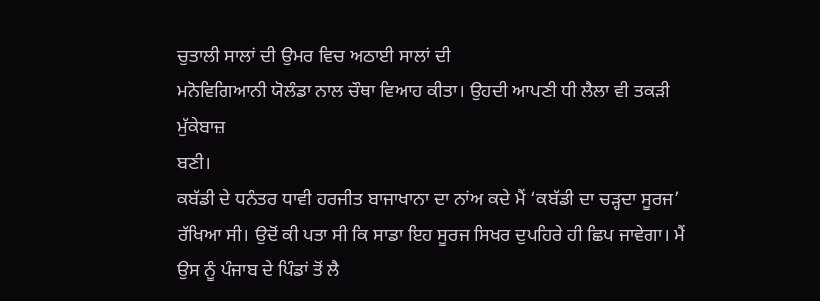ਚੁਤਾਲੀ ਸਾਲਾਂ ਦੀ ਉਮਰ ਵਿਚ ਅਠਾਈ ਸਾਲਾਂ ਦੀ
ਮਨੋਵਿਗਿਆਨੀ ਯੋਲੰਡਾ ਨਾਲ ਚੌਥਾ ਵਿਆਹ ਕੀਤਾ। ਉਹਦੀ ਆਪਣੀ ਧੀ ਲੈਲਾ ਵੀ ਤਕੜੀ ਮੁੱਕੇਬਾਜ਼
ਬਣੀ।
ਕਬੱਡੀ ਦੇ ਧਨੰਤਰ ਧਾਵੀ ਹਰਜੀਤ ਬਾਜਾਖਾਨਾ ਦਾ ਨਾਂਅ ਕਦੇ ਮੈਂ ‘ਕਬੱਡੀ ਦਾ ਚੜ੍ਹਦਾ ਸੂਰਜ’
ਰੱਖਿਆ ਸੀ। ਉਦੋਂ ਕੀ ਪਤਾ ਸੀ ਕਿ ਸਾਡਾ ਇਹ ਸੂਰਜ ਸਿਖਰ ਦੁਪਹਿਰੇ ਹੀ ਛਿਪ ਜਾਵੇਗਾ। ਮੈਂ
ਉਸ ਨੂੰ ਪੰਜਾਬ ਦੇ ਪਿੰਡਾਂ ਤੋਂ ਲੈ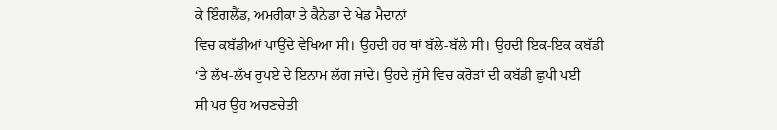ਕੇ ਇੰਗਲੈਂਡ, ਅਮਰੀਕਾ ਤੇ ਕੈਨੇਡਾ ਦੇ ਖੇਡ ਮੈਦਾਨਾਂ
ਵਿਚ ਕਬੱਡੀਆਂ ਪਾਉਂਦੇ ਵੇਖਿਆ ਸੀ। ਉਹਦੀ ਹਰ ਥਾਂ ਬੱਲੇ-ਬੱਲੇ ਸੀ। ਉਹਦੀ ਇਕ-ਇਕ ਕਬੱਡੀ
‘ਤੇ ਲੱਖ-ਲੱਖ ਰੁਪਏ ਦੇ ਇਨਾਮ ਲੱਗ ਜਾਂਦੇ। ਉਹਦੇ ਜੁੱਸੇ ਵਿਚ ਕਰੋੜਾਂ ਦੀ ਕਬੱਡੀ ਛੁਪੀ ਪਈ
ਸੀ ਪਰ ਉਹ ਅਚਣਚੇਤੀ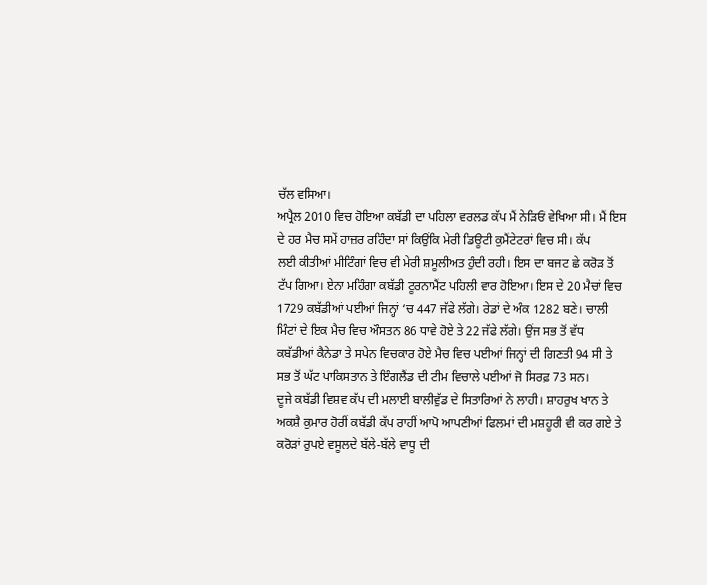ਚੱਲ ਵਸਿਆ।
ਅਪ੍ਰੈਲ 2010 ਵਿਚ ਹੋਇਆ ਕਬੱਡੀ ਦਾ ਪਹਿਲਾ ਵਰਲਡ ਕੱਪ ਮੈਂ ਨੇੜਿਓਂ ਵੇਖਿਆ ਸੀ। ਮੈਂ ਇਸ
ਦੇ ਹਰ ਮੈਚ ਸਮੇਂ ਹਾਜ਼ਰ ਰਹਿੰਦਾ ਸਾਂ ਕਿਉਂਕਿ ਮੇਰੀ ਡਿਊਟੀ ਕੁਮੈਂਟੇਟਰਾਂ ਵਿਚ ਸੀ। ਕੱਪ
ਲਈ ਕੀਤੀਆਂ ਮੀਟਿੰਗਾਂ ਵਿਚ ਵੀ ਮੇਰੀ ਸ਼ਮੂਲੀਅਤ ਹੁੰਦੀ ਰਹੀ। ਇਸ ਦਾ ਬਜਟ ਛੇ ਕਰੋੜ ਤੋਂ
ਟੱਪ ਗਿਆ। ਏਨਾ ਮਹਿੰਗਾ ਕਬੱਡੀ ਟੂਰਨਾਮੈਂਟ ਪਹਿਲੀ ਵਾਰ ਹੋਇਆ। ਇਸ ਦੇ 20 ਮੈਚਾਂ ਵਿਚ
1729 ਕਬੱਡੀਆਂ ਪਈਆਂ ਜਿਨ੍ਹਾਂ ‘ਚ 447 ਜੱਫੇ ਲੱਗੇ। ਰੇਡਾਂ ਦੇ ਅੰਕ 1282 ਬਣੇ। ਚਾਲੀ
ਮਿੰਟਾਂ ਦੇ ਇਕ ਮੈਚ ਵਿਚ ਔਸਤਨ 86 ਧਾਵੇ ਹੋਏ ਤੇ 22 ਜੱਫੇ ਲੱਗੇ। ਉਂਜ ਸਭ ਤੋਂ ਵੱਧ
ਕਬੱਡੀਆਂ ਕੈਨੇਡਾ ਤੇ ਸਪੇਨ ਵਿਚਕਾਰ ਹੋਏ ਮੈਚ ਵਿਚ ਪਈਆਂ ਜਿਨ੍ਹਾਂ ਦੀ ਗਿਣਤੀ 94 ਸੀ ਤੇ
ਸਭ ਤੋਂ ਘੱਟ ਪਾਕਿਸਤਾਨ ਤੇ ਇੰਗਲੈਂਡ ਦੀ ਟੀਮ ਵਿਚਾਲੇ ਪਈਆਂ ਜੋ ਸਿਰਫ਼ 73 ਸਨ।
ਦੂਜੇ ਕਬੱਡੀ ਵਿਸ਼ਵ ਕੱਪ ਦੀ ਮਲਾਈ ਬਾਲੀਵੁੱਡ ਦੇ ਸਿਤਾਰਿਆਂ ਨੇ ਲਾਹੀ। ਸ਼ਾਹਰੁਖ ਖਾਨ ਤੇ
ਅਕਸ਼ੈ ਕੁਮਾਰ ਹੋਰੀਂ ਕਬੱਡੀ ਕੱਪ ਰਾਹੀਂ ਆਪੋ ਆਪਣੀਆਂ ਫਿਲਮਾਂ ਦੀ ਮਸ਼ਹੂਰੀ ਵੀ ਕਰ ਗਏ ਤੇ
ਕਰੋੜਾਂ ਰੁਪਏ ਵਸੂਲਦੇ ਬੱਲੇ-ਬੱਲੇ ਵਾਧੂ ਦੀ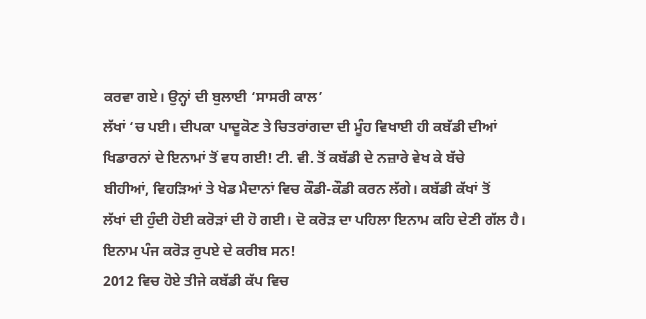ਕਰਵਾ ਗਏ। ਉਨ੍ਹਾਂ ਦੀ ਬੁਲਾਈ ‘ਸਾਸਰੀ ਕਾਲ’
ਲੱਖਾਂ ‘ਚ ਪਈ। ਦੀਪਕਾ ਪਾਦੂਕੋਣ ਤੇ ਚਿਤਰਾਂਗਦਾ ਦੀ ਮੂੰਹ ਵਿਖਾਈ ਹੀ ਕਬੱਡੀ ਦੀਆਂ
ਖਿਡਾਰਨਾਂ ਦੇ ਇਨਾਮਾਂ ਤੋਂ ਵਧ ਗਈ! ਟੀ. ਵੀ. ਤੋਂ ਕਬੱਡੀ ਦੇ ਨਜ਼ਾਰੇ ਵੇਖ ਕੇ ਬੱਚੇ
ਬੀਹੀਆਂ, ਵਿਹੜਿਆਂ ਤੇ ਖੇਡ ਮੈਦਾਨਾਂ ਵਿਚ ਕੌਡੀ-ਕੌਡੀ ਕਰਨ ਲੱਗੇ। ਕਬੱਡੀ ਕੱਖਾਂ ਤੋਂ
ਲੱਖਾਂ ਦੀ ਹੁੰਦੀ ਹੋਈ ਕਰੋੜਾਂ ਦੀ ਹੋ ਗਈ। ਦੋ ਕਰੋੜ ਦਾ ਪਹਿਲਾ ਇਨਾਮ ਕਹਿ ਦੇਣੀ ਗੱਲ ਹੈ।
ਇਨਾਮ ਪੰਜ ਕਰੋੜ ਰੁਪਏ ਦੇ ਕਰੀਬ ਸਨ!
2012 ਵਿਚ ਹੋਏ ਤੀਜੇ ਕਬੱਡੀ ਕੱਪ ਵਿਚ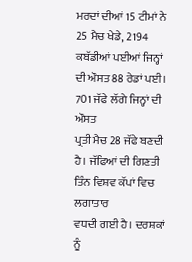ਮਰਦਾਂ ਦੀਆਂ 15 ਟੀਮਾਂ ਨੇ 25 ਮੈਚ ਖੇਡੇ, 2194
ਕਬੱਡੀਆਂ ਪਈਆਂ ਜਿਨ੍ਹਾਂ ਦੀ ਔਸਤ 88 ਰੇਡਾਂ ਪਈ। 701 ਜੱਫੇ ਲੱਗੇ ਜਿਨ੍ਹਾਂ ਦੀ ਔਸਤ
ਪ੍ਰਤੀ ਮੈਚ 28 ਜੱਫੇ ਬਣਦੀ ਹੈ। ਜੱਫਿਆਂ ਦੀ ਗਿਣਤੀ ਤਿੰਨ ਵਿਸ਼ਵ ਕੱਪਾਂ ਵਿਚ ਲਗਾਤਾਰ
ਵਧਦੀ ਗਈ ਹੈ। ਦਰਸ਼ਕਾਂ ਨੂੰ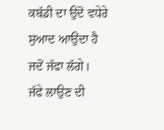ਕਬੱਡੀ ਦਾ ਉਦੋਂ ਵਧੇਰੇ ਸੁਆਦ ਆਉਂਦਾ ਹੈ ਜਦੋਂ ਜੱਫਾ ਲੱਗੇ।
ਜੱਫੇ ਲਾਉਣ ਦੀ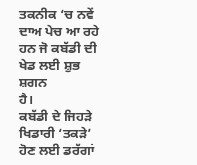ਤਕਨੀਕ ‘ਚ ਨਵੇਂ ਦਾਅ ਪੇਚ ਆ ਰਹੇ ਹਨ ਜੋ ਕਬੱਡੀ ਦੀ ਖੇਡ ਲਈ ਸ਼ੁਭ ਸ਼ਗਨ
ਹੈ।
ਕਬੱਡੀ ਦੇ ਜਿਹੜੇ ਖਿਡਾਰੀ ‘ਤਕੜੇ’ ਹੋਣ ਲਈ ਡਰੱਗਾਂ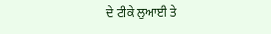ਦੇ ਟੀਕੇ ਲੁਆਈ ਤੇ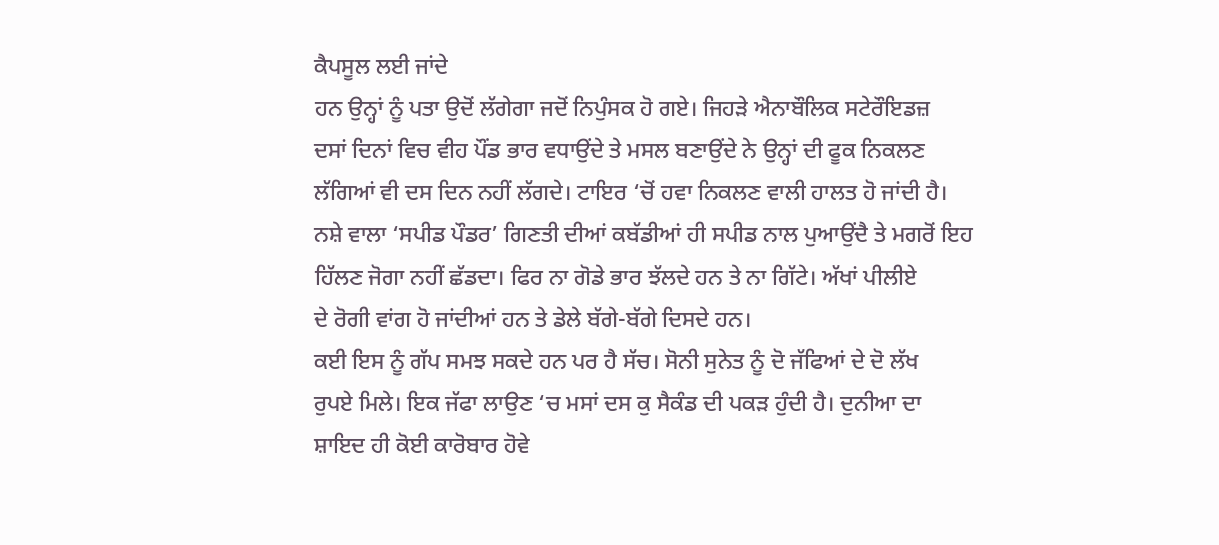ਕੈਪਸੂਲ ਲਈ ਜਾਂਦੇ
ਹਨ ਉਨ੍ਹਾਂ ਨੂੰ ਪਤਾ ਉਦੋਂ ਲੱਗੇਗਾ ਜਦੋਂ ਨਿਪੁੰਸਕ ਹੋ ਗਏ। ਜਿਹੜੇ ਐਨਾਬੌਲਿਕ ਸਟੇਰੌਇਡਜ਼
ਦਸਾਂ ਦਿਨਾਂ ਵਿਚ ਵੀਹ ਪੌਂਡ ਭਾਰ ਵਧਾਉਂਦੇ ਤੇ ਮਸਲ ਬਣਾਉਂਦੇ ਨੇ ਉਨ੍ਹਾਂ ਦੀ ਫੂਕ ਨਿਕਲਣ
ਲੱਗਿਆਂ ਵੀ ਦਸ ਦਿਨ ਨਹੀਂ ਲੱਗਦੇ। ਟਾਇਰ ‘ਚੋਂ ਹਵਾ ਨਿਕਲਣ ਵਾਲੀ ਹਾਲਤ ਹੋ ਜਾਂਦੀ ਹੈ।
ਨਸ਼ੇ ਵਾਲਾ ‘ਸਪੀਡ ਪੌਡਰ’ ਗਿਣਤੀ ਦੀਆਂ ਕਬੱਡੀਆਂ ਹੀ ਸਪੀਡ ਨਾਲ ਪੁਆਉਂਦੈ ਤੇ ਮਗਰੋਂ ਇਹ
ਹਿੱਲਣ ਜੋਗਾ ਨਹੀਂ ਛੱਡਦਾ। ਫਿਰ ਨਾ ਗੋਡੇ ਭਾਰ ਝੱਲਦੇ ਹਨ ਤੇ ਨਾ ਗਿੱਟੇ। ਅੱਖਾਂ ਪੀਲੀਏ
ਦੇ ਰੋਗੀ ਵਾਂਗ ਹੋ ਜਾਂਦੀਆਂ ਹਨ ਤੇ ਡੇਲੇ ਬੱਗੇ-ਬੱਗੇ ਦਿਸਦੇ ਹਨ।
ਕਈ ਇਸ ਨੂੰ ਗੱਪ ਸਮਝ ਸਕਦੇ ਹਨ ਪਰ ਹੈ ਸੱਚ। ਸੋਨੀ ਸੁਨੇਤ ਨੂੰ ਦੋ ਜੱਫਿਆਂ ਦੇ ਦੋ ਲੱਖ
ਰੁਪਏ ਮਿਲੇ। ਇਕ ਜੱਫਾ ਲਾਉਣ ‘ਚ ਮਸਾਂ ਦਸ ਕੁ ਸੈਕੰਡ ਦੀ ਪਕੜ ਹੁੰਦੀ ਹੈ। ਦੁਨੀਆ ਦਾ
ਸ਼ਾਇਦ ਹੀ ਕੋਈ ਕਾਰੋਬਾਰ ਹੋਵੇ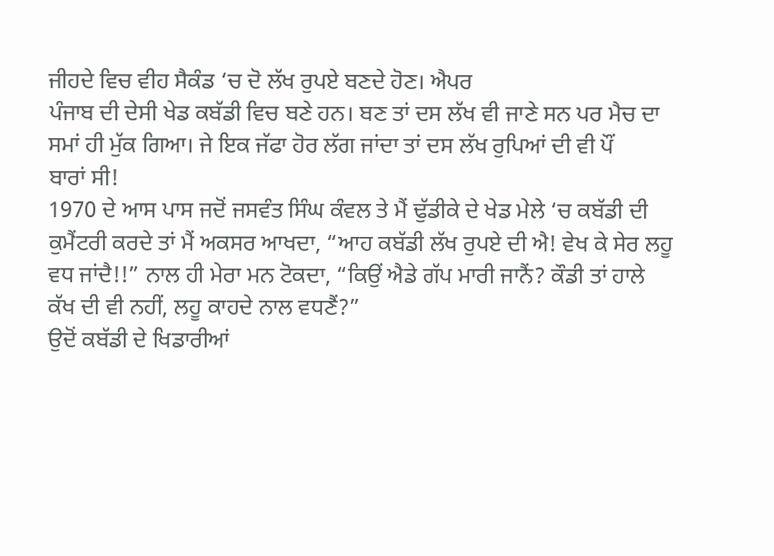ਜੀਹਦੇ ਵਿਚ ਵੀਹ ਸੈਕੰਡ ‘ਚ ਦੋ ਲੱਖ ਰੁਪਏ ਬਣਦੇ ਹੋਣ। ਐਪਰ
ਪੰਜਾਬ ਦੀ ਦੇਸੀ ਖੇਡ ਕਬੱਡੀ ਵਿਚ ਬਣੇ ਹਨ। ਬਣ ਤਾਂ ਦਸ ਲੱਖ ਵੀ ਜਾਣੇ ਸਨ ਪਰ ਮੈਚ ਦਾ
ਸਮਾਂ ਹੀ ਮੁੱਕ ਗਿਆ। ਜੇ ਇਕ ਜੱਫਾ ਹੋਰ ਲੱਗ ਜਾਂਦਾ ਤਾਂ ਦਸ ਲੱਖ ਰੁਪਿਆਂ ਦੀ ਵੀ ਪੌਂ
ਬਾਰਾਂ ਸੀ!
1970 ਦੇ ਆਸ ਪਾਸ ਜਦੋਂ ਜਸਵੰਤ ਸਿੰਘ ਕੰਵਲ ਤੇ ਮੈਂ ਢੁੱਡੀਕੇ ਦੇ ਖੇਡ ਮੇਲੇ ‘ਚ ਕਬੱਡੀ ਦੀ
ਕੁਮੈਂਟਰੀ ਕਰਦੇ ਤਾਂ ਮੈਂ ਅਕਸਰ ਆਖਦਾ, “ਆਹ ਕਬੱਡੀ ਲੱਖ ਰੁਪਏ ਦੀ ਐ! ਵੇਖ ਕੇ ਸੇਰ ਲਹੂ
ਵਧ ਜਾਂਦੈ!!” ਨਾਲ ਹੀ ਮੇਰਾ ਮਨ ਟੋਕਦਾ, “ਕਿਉਂ ਐਡੇ ਗੱਪ ਮਾਰੀ ਜਾਨੈਂ? ਕੌਡੀ ਤਾਂ ਹਾਲੇ
ਕੱਖ ਦੀ ਵੀ ਨਹੀਂ, ਲਹੂ ਕਾਹਦੇ ਨਾਲ ਵਧਣੈਂ?”
ਉਦੋਂ ਕਬੱਡੀ ਦੇ ਖਿਡਾਰੀਆਂ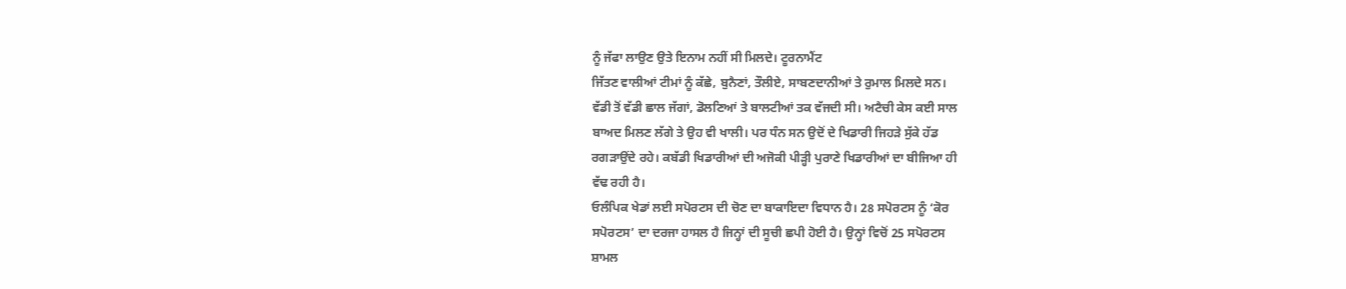ਨੂੰ ਜੱਫਾ ਲਾਉਣ ਉਤੇ ਇਨਾਮ ਨਹੀਂ ਸੀ ਮਿਲਦੇ। ਟੂਰਨਾਮੈਂਟ
ਜਿੱਤਣ ਵਾਲੀਆਂ ਟੀਮਾਂ ਨੂੰ ਕੱਛੇ, ਬੁਨੈਣਾਂ, ਤੌਲੀਏ, ਸਾਬਣਦਾਨੀਆਂ ਤੇ ਰੁਮਾਲ ਮਿਲਦੇ ਸਨ।
ਵੱਡੀ ਤੋਂ ਵੱਡੀ ਛਾਲ ਜੱਗਾਂ, ਡੋਲਣਿਆਂ ਤੇ ਬਾਲਟੀਆਂ ਤਕ ਵੱਜਦੀ ਸੀ। ਅਟੈਚੀ ਕੇਸ ਕਈ ਸਾਲ
ਬਾਅਦ ਮਿਲਣ ਲੱਗੇ ਤੇ ਉਹ ਵੀ ਖਾਲੀ। ਪਰ ਧੰਨ ਸਨ ਉਦੋਂ ਦੇ ਖਿਡਾਰੀ ਜਿਹੜੇ ਸੁੱਕੇ ਹੱਡ
ਰਗੜਾਉਂਦੇ ਰਹੇ। ਕਬੱਡੀ ਖਿਡਾਰੀਆਂ ਦੀ ਅਜੋਕੀ ਪੀੜ੍ਹੀ ਪੁਰਾਣੇ ਖਿਡਾਰੀਆਂ ਦਾ ਬੀਜਿਆ ਹੀ
ਵੱਢ ਰਹੀ ਹੈ।
ਓਲੰਪਿਕ ਖੇਡਾਂ ਲਈ ਸਪੋਰਟਸ ਦੀ ਚੋਣ ਦਾ ਬਾਕਾਇਦਾ ਵਿਧਾਨ ਹੈ। 28 ਸਪੋਰਟਸ ਨੂੰ ‘ਕੋਰ
ਸਪੋਰਟਸ’ ਦਾ ਦਰਜਾ ਹਾਸਲ ਹੈ ਜਿਨ੍ਹਾਂ ਦੀ ਸੂਚੀ ਛਪੀ ਹੋਈ ਹੈ। ਉਨ੍ਹਾਂ ਵਿਚੋਂ 25 ਸਪੋਰਟਸ
ਸ਼ਾਮਲ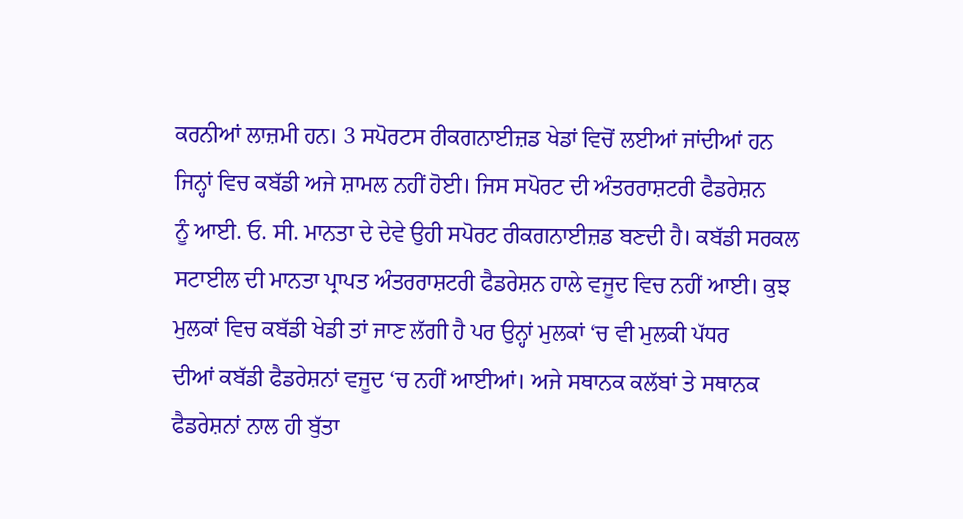ਕਰਨੀਆਂ ਲਾਜ਼ਮੀ ਹਨ। 3 ਸਪੋਰਟਸ ਰੀਕਗਨਾਈਜ਼ਡ ਖੇਡਾਂ ਵਿਚੋਂ ਲਈਆਂ ਜਾਂਦੀਆਂ ਹਨ
ਜਿਨ੍ਹਾਂ ਵਿਚ ਕਬੱਡੀ ਅਜੇ ਸ਼ਾਮਲ ਨਹੀਂ ਹੋਈ। ਜਿਸ ਸਪੋਰਟ ਦੀ ਅੰਤਰਰਾਸ਼ਟਰੀ ਫੈਡਰੇਸ਼ਨ
ਨੂੰ ਆਈ. ਓ. ਸੀ. ਮਾਨਤਾ ਦੇ ਦੇਵੇ ਉਹੀ ਸਪੋਰਟ ਰੀਕਗਨਾਈਜ਼ਡ ਬਣਦੀ ਹੈ। ਕਬੱਡੀ ਸਰਕਲ
ਸਟਾਈਲ ਦੀ ਮਾਨਤਾ ਪ੍ਰਾਪਤ ਅੰਤਰਰਾਸ਼ਟਰੀ ਫੈਡਰੇਸ਼ਨ ਹਾਲੇ ਵਜੂਦ ਵਿਚ ਨਹੀਂ ਆਈ। ਕੁਝ
ਮੁਲਕਾਂ ਵਿਚ ਕਬੱਡੀ ਖੇਡੀ ਤਾਂ ਜਾਣ ਲੱਗੀ ਹੈ ਪਰ ਉਨ੍ਹਾਂ ਮੁਲਕਾਂ ‘ਚ ਵੀ ਮੁਲਕੀ ਪੱਧਰ
ਦੀਆਂ ਕਬੱਡੀ ਫੈਡਰੇਸ਼ਨਾਂ ਵਜੂਦ ‘ਚ ਨਹੀਂ ਆਈਆਂ। ਅਜੇ ਸਥਾਨਕ ਕਲੱਬਾਂ ਤੇ ਸਥਾਨਕ
ਫੈਡਰੇਸ਼ਨਾਂ ਨਾਲ ਹੀ ਬੁੱਤਾ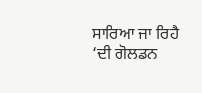ਸਾਰਿਆ ਜਾ ਰਿਹੈ
‘ਦੀ ਗੋਲਡਨ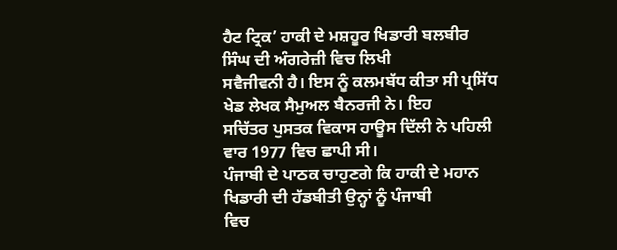ਹੈਟ ਟ੍ਰਿਕ’ ਹਾਕੀ ਦੇ ਮਸ਼ਹੂਰ ਖਿਡਾਰੀ ਬਲਬੀਰ ਸਿੰਘ ਦੀ ਅੰਗਰੇਜ਼ੀ ਵਿਚ ਲਿਖੀ
ਸਵੈਜੀਵਨੀ ਹੈ। ਇਸ ਨੂੰ ਕਲਮਬੱਧ ਕੀਤਾ ਸੀ ਪ੍ਰਸਿੱਧ ਖੇਡ ਲੇਖਕ ਸੈਮੁਅਲ ਬੈਨਰਜੀ ਨੇ। ਇਹ
ਸਚਿੱਤਰ ਪੁਸਤਕ ਵਿਕਾਸ ਹਾਊਸ ਦਿੱਲੀ ਨੇ ਪਹਿਲੀ ਵਾਰ 1977 ਵਿਚ ਛਾਪੀ ਸੀ।
ਪੰਜਾਬੀ ਦੇ ਪਾਠਕ ਚਾਹੁਣਗੇ ਕਿ ਹਾਕੀ ਦੇ ਮਹਾਨ ਖਿਡਾਰੀ ਦੀ ਹੱਡਬੀਤੀ ਉਨ੍ਹਾਂ ਨੂੰ ਪੰਜਾਬੀ
ਵਿਚ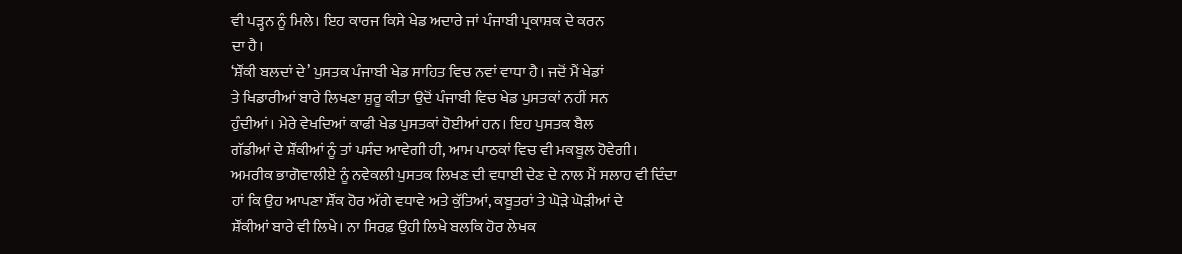ਵੀ ਪੜ੍ਹਨ ਨੂੰ ਮਿਲੇ। ਇਹ ਕਾਰਜ ਕਿਸੇ ਖੇਡ ਅਦਾਰੇ ਜਾਂ ਪੰਜਾਬੀ ਪ੍ਰਕਾਸ਼ਕ ਦੇ ਕਰਨ
ਦਾ ਹੈ।
‘ਸ਼ੌਂਕੀ ਬਲਦਾਂ ਦੇ’ ਪੁਸਤਕ ਪੰਜਾਬੀ ਖੇਡ ਸਾਹਿਤ ਵਿਚ ਨਵਾਂ ਵਾਧਾ ਹੈ। ਜਦੋਂ ਮੈਂ ਖੇਡਾਂ
ਤੇ ਖਿਡਾਰੀਆਂ ਬਾਰੇ ਲਿਖਣਾ ਸ਼ੁਰੂ ਕੀਤਾ ਉਦੋਂ ਪੰਜਾਬੀ ਵਿਚ ਖੇਡ ਪੁਸਤਕਾਂ ਨਹੀਂ ਸਨ
ਹੁੰਦੀਆਂ। ਮੇਰੇ ਵੇਖਦਿਆਂ ਕਾਫੀ ਖੇਡ ਪੁਸਤਕਾਂ ਹੋਈਆਂ ਹਨ। ਇਹ ਪੁਸਤਕ ਬੈਲ
ਗੱਡੀਆਂ ਦੇ ਸ਼ੌਂਕੀਆਂ ਨੂੰ ਤਾਂ ਪਸੰਦ ਆਵੇਗੀ ਹੀ, ਆਮ ਪਾਠਕਾਂ ਵਿਚ ਵੀ ਮਕਬੂਲ ਹੋਵੇਗੀ।
ਅਮਰੀਕ ਭਾਗੋਵਾਲੀਏ ਨੂੰ ਨਵੇਕਲੀ ਪੁਸਤਕ ਲਿਖਣ ਦੀ ਵਧਾਈ ਦੇਣ ਦੇ ਨਾਲ ਮੈਂ ਸਲਾਹ ਵੀ ਦਿੰਦਾ
ਹਾਂ ਕਿ ਉਹ ਆਪਣਾ ਸ਼ੌਂਕ ਹੋਰ ਅੱਗੇ ਵਧਾਵੇ ਅਤੇ ਕੁੱਤਿਆਂ, ਕਬੂਤਰਾਂ ਤੇ ਘੋੜੇ ਘੋੜੀਆਂ ਦੇ
ਸ਼ੌਂਕੀਆਂ ਬਾਰੇ ਵੀ ਲਿਖੇ। ਨਾ ਸਿਰਫ਼ ਉਹੀ ਲਿਖੇ ਬਲਕਿ ਹੋਰ ਲੇਖਕ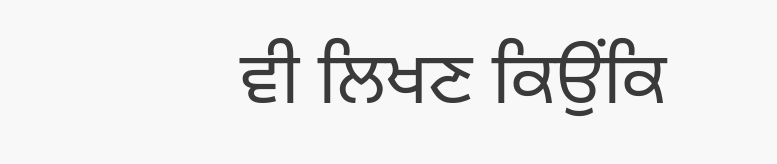ਵੀ ਲਿਖਣ ਕਿਉਂਕਿ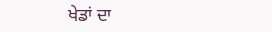ਖੇਡਾਂ ਦਾ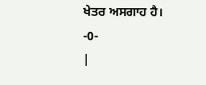ਖੇਤਰ ਅਸਗਾਹ ਹੈ।
-0-
|